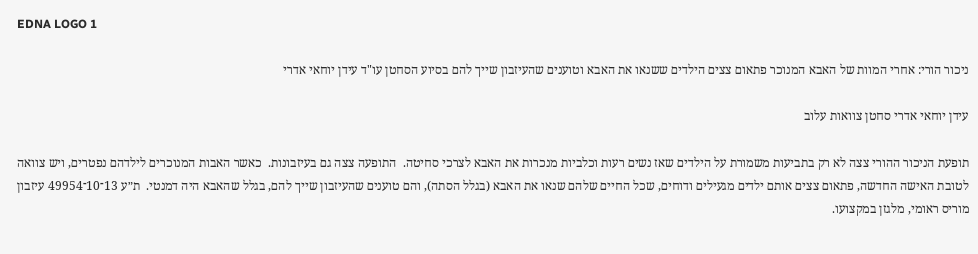EDNA LOGO 1

ניכור הורי: אחרי המוות של האבא המנוכר פתאום צצים הילדים ששנאו את האבא וטוענים שהעיזבון שייך להם בסיוע הסחטן עו"ד עידן יוחאי אדרי

עידן יוחאי אדרי סחטן צוואות עלוב

תופעת הניכור ההורי צצה לא רק בתביעות משמורת על הילדים שאז נשים רעות וכלביות מנכרות את האבא לצרכי סחיטה.  התופעה צצה גם בעיזבונות.  כאשר האבות המנוכרים לילדהם נפטרים, ויש צוואה לטובת האישה החדשה, פתאום צצים אותם ילדים מגעילים ודוחים, שכל החיים שלהם שנאו את האבא (בגלל הסתה), והם טוענים שהעיזבון שייך להם, בגלל שהאבא היה דמנטי.  ת״ע 13־10־49954 עיזבון מוריס ראומי, מלגזן במקצועו.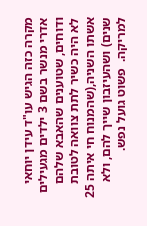מקרה כזה הגיש עו"ד עידן יוחאי אדרי מנשר בשם 3 ילדים מגעילים ודוחים, שטוענים שהאבא שלהם לא היה כשיר לתת צוואה לטובת אשתו השניה,(שהמנוח חי איתה 25 שנים) ושהעיזבון שייך להם, ולא למריקה.  פשוט גועל נפש.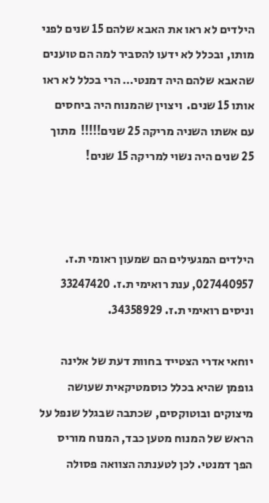הילדים לא ראו את האבא שלהם 15 שנים לפני מותו, ובכלל לא ידעו להסביר למה הם טוענים שהאבא שלהם היה דמנטי… הרי בכלל לא ראו אותו 15 שנים.  ויצוין שהמנוח היה ביחסים עם אשתו השניה מריקה 25 שנים!!!!!  מתוך 25 שנים היה נשוי למריקה 15 שנים!



הילדים המגעילים הם שמעון ראומי ת.ז. 027440957, ענת רואימי ת.ז. 33247420 וניסים רואימי ת.ז. 34358929.

יוחאי אדרי הצטייד בחוות דעת של אלינה גופמן שהיא בכלל כוסמטיקאית שעושה מיצוקים ובוטוקסים, שכתבה שבגלל שנפל על הראש של המנוח מטען כבד, המנוח מוריס הפך דמנטי. לכן לטענתה הצוואה פסולה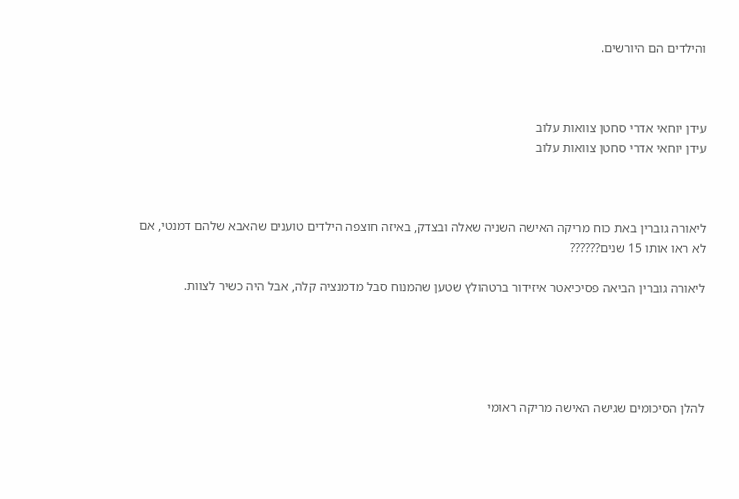והילדים הם היורשים.



עידן יוחאי אדרי סחטן צוואות עלוב
עידן יוחאי אדרי סחטן צוואות עלוב



ליאורה גוברין באת כוח מריקה האישה השניה שאלה ובצדק, באיזה חוצפה הילדים טוענים שהאבא שלהם דמנטי, אם לא ראו אותו 15 שנים??????

ליאורה גוברין הביאה פסיכיאטר איזידור ברטהולץ שטען שהמנוח סבל מדמנציה קלה, אבל היה כשיר לצוות.





להלן הסיכומים שגישה האישה מריקה ראומי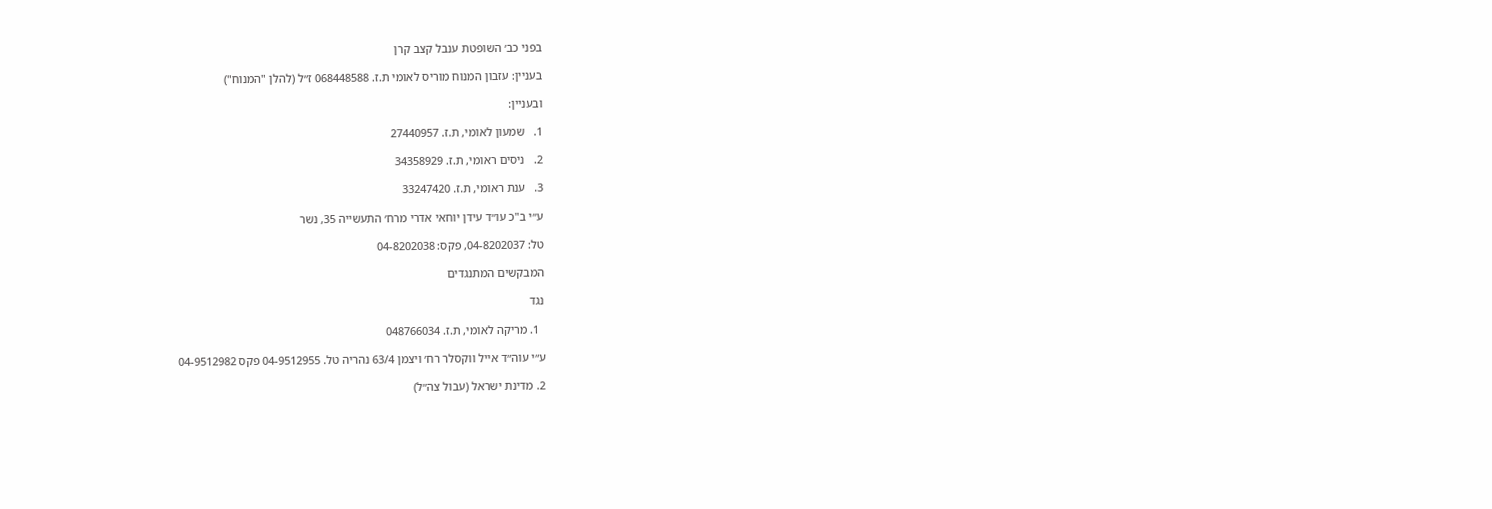בפני כב׳ השופטת ענבל קצב קרן

בעניין: עזבון המנוח מוריס לאומי ת.ז. 068448588 ז״ל (להלן "המנוח")

ובעניין:

1.   שמעון לאומי, ת.ז. 27440957

2.   ניסים ראומי, ת.ז. 34358929

3.   ענת ראומי, ת.ז. 33247420

ע״י ב"כ עו״ד עידן יוחאי אדרי מרח׳ התעשייה 35, נשר

טל: 04-8202037, פקס: 04-8202038

המבקשים המתנגדים

נגד

  1. מריקה לאומי, ת.ז. 048766034

ע״י עוה״ד אייל ווקסלר רח׳ ויצמן 63/4 נהריה טל. 04-9512955 פקס 04-9512982

2. מדינת ישראל (עבול צה״ל)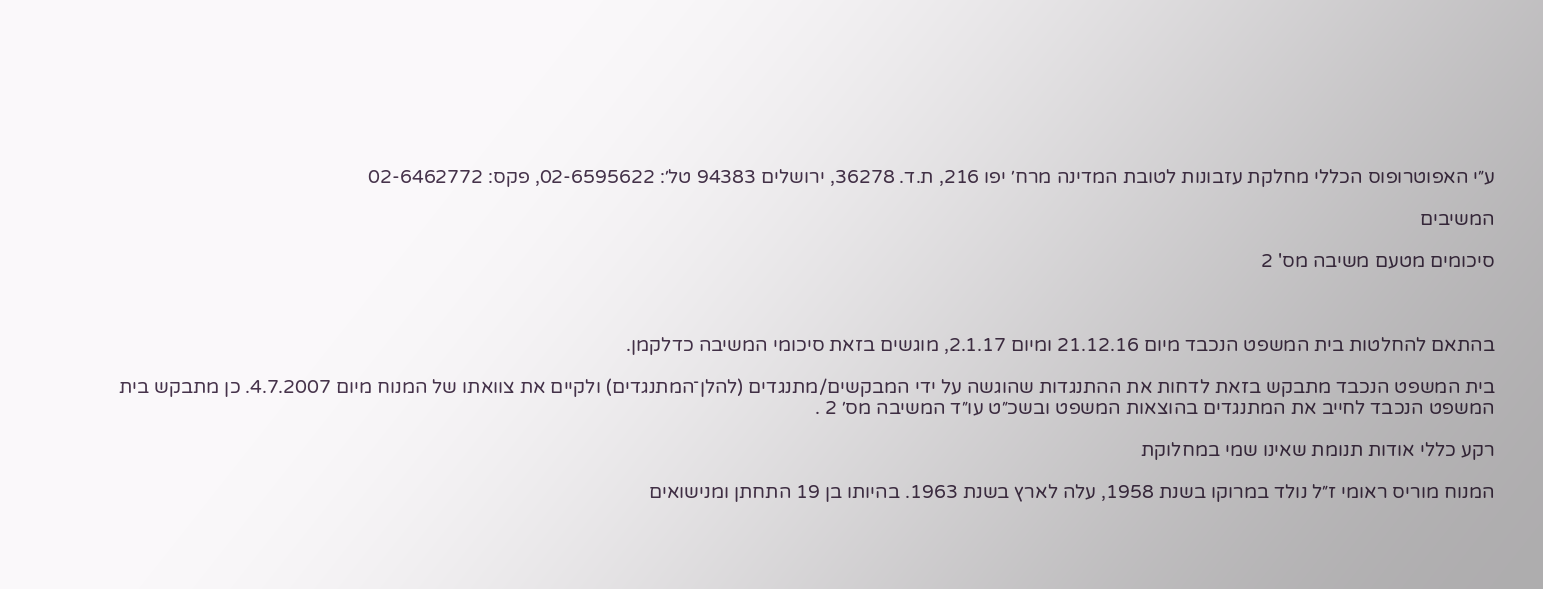ע״י האפוטרופוס הכללי מחלקת עזבונות לטובת המדינה מרח׳ יפו 216, ת.ד. 36278, ירושלים 94383 טל׳: 02-6595622, פקס: 02-6462772

המשיבים

סיכומים מטעם משיבה מס' 2



בהתאם להחלטות בית המשפט הנכבד מיום 21.12.16 ומיום 2.1.17, מוגשים בזאת סיכומי המשיבה כדלקמן.

בית המשפט הנכבד מתבקש בזאת לדחות את ההתנגדות שהוגשה על ידי המבקשים/מתנגדים (להלן־המתנגדים) ולקיים את צוואתו של המנוח מיום 4.7.2007. כן מתבקש בית המשפט הנכבד לחייב את המתנגדים בהוצאות המשפט ובשכ״ט עו״ד המשיבה מס׳ 2 .

רקע כללי אודות תנומת שאינו שמי במחלוקת

המנוח מוריס ראומי ז״ל נולד במרוקו בשנת 1958, עלה לארץ בשנת 1963. בהיותו בן 19 התחתן ומנישואים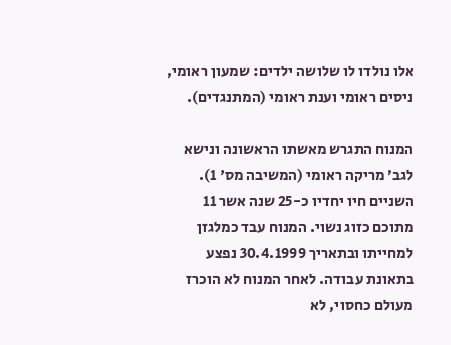אלו נולדו לו שלושה ילדים: שמעון ראומי, ניסים ראומי וענת ראומי (המתנגדים).

המנוח התגרש מאשתו הראשונה ונישא לגב׳ מריקה ראומי (המשיבה מס' 1). השניים חיו יחדיו כ-25 שנה אשר 11 מתוכם כזוג נשוי. המנוח עבד כמלגזן למחייתו ובתאריך 30.4.1999 נפצע בתאונת עבודה. לאחר המנוח לא הוכרז מעולם כחסוי, לא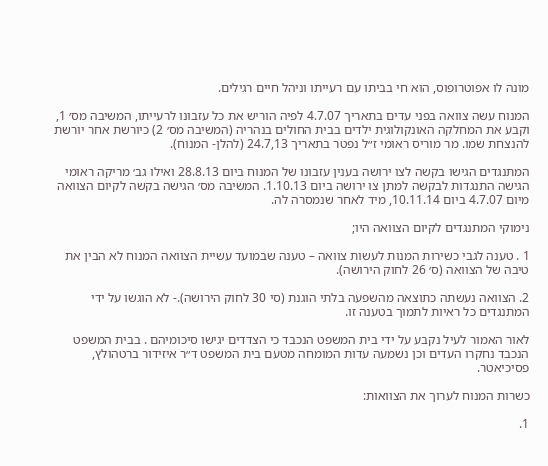מונה לו אפוטרופוס, הוא חי בביתו עם רעייתו וניהל חיים רגילים.

המנוח עשה צוואה בפני עדים בתאריך 4.7.07 לפיה הוריש את כל עזבונו לרעייתו, המשיבה מס׳ 1, וקבע את המחלקה האונקולוגית ילדים בבית החולים בנהריה (המשיבה מס׳ 2) כיורשת אחר יורשת להנצחת שמו. מר מוריס ראומי ז״ל נפטר בתאריך 24.7,13 (להלן- המנוח).

המתנגדים הגישו בקשה לצו ירושה בענין עזבונו של המנוח ביום 28.8.13 ואילו גב׳ מריקה ראומי הגישה התנגדות לבקשה למתן צו ירושה ביום 1.10.13. המשיבה מס׳ הגישה בקשה לקיום הצוואה מיום 4.7.07 ביום 10.11.14, מיד לאחר שנמסרה לה.

נימוקי המתנגדים לקיום הצוואה היו;

1 . טענה לגבי כשירות המנות לעשות צוואה – טענה שבמועד עשיית הצוואה המנוח לא הבין את טיבה של הצוואה (ס׳ 26 לחוק הירושה).

2. הצוואה נעשתה כתוצאה מהשפעה בלתי הוגנת (סי 30 לחוק הירושה).- לא הוגשו על ידי המתנגדים כל ראיות לתמוך בטענה זו.

לאור האמור לעיל נקבע על ידי בית המשפט הנכבד כי הצדדים יגישו סיכומיהם . בבית המשפט הנכבד נחקרו העדים וכן נשמעה עדות המומחה מטעם בית המשפט ד״ר איזידור ברטהולץ, פסיכיאטר.

כשרות המנוח לערוך את הצוואות:

1.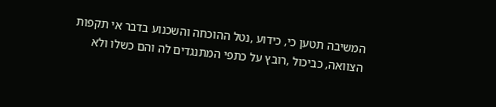המשיבה תטען כי, כידוע ,נטל ההוכחה והשכנוע בדבר אי תקפות הצוואה, כביכול ,רובץ על כתפי המתנגדים לה והם כשלו ולא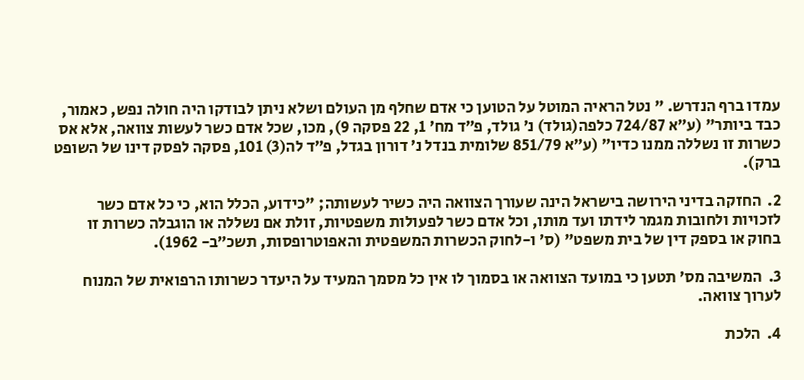עמדו ברף הנדרש. " נטל הראיה המוטל על הטוען כי אדם שחלף מן העולם ושלא ניתן לבודקו היה חולה נפש, כאמור, כבד ביותר" (ע״א 724/87 כלפה(גולד) נ׳ גולד, פ״ד מח׳ 1, 22 פסקה 9), מכו, שכל אדם כשר לעשות צוואה, אלא אס כשרות זו נשללה ממנו כדיו״ (ע״א 851/79 שלומית בנדל נ׳ דורון בגדל, פ״ד לה(3) 101, פסקה לפסק דינו של השופט ברק).

2.  החזקה בדיני הירושה בישראל הינה שעורך הצוואה היה כשיר לעשותה; "כידוע, הכלל הוא, כי כל אדם כשר לזכויות ולחובות מגמר לידתו ועד מותו, וכל אדם כשר לפעולות משפטיות, זולת אם נשללה או הוגבלה כשרות זו בחוק או בספק דין של בית משפט" (ס׳ ו-לחוק הכשרות המשפטית והאפוטרופסות, תשכ״ב- 1962).

3.  המשיבה מס׳ תטען כי במועד הצוואה או בסמוך לו אין כל מסמך המעיד על היעדר כשרותו הרפואית של המנוח לערוך צוואה.

4.  הלכת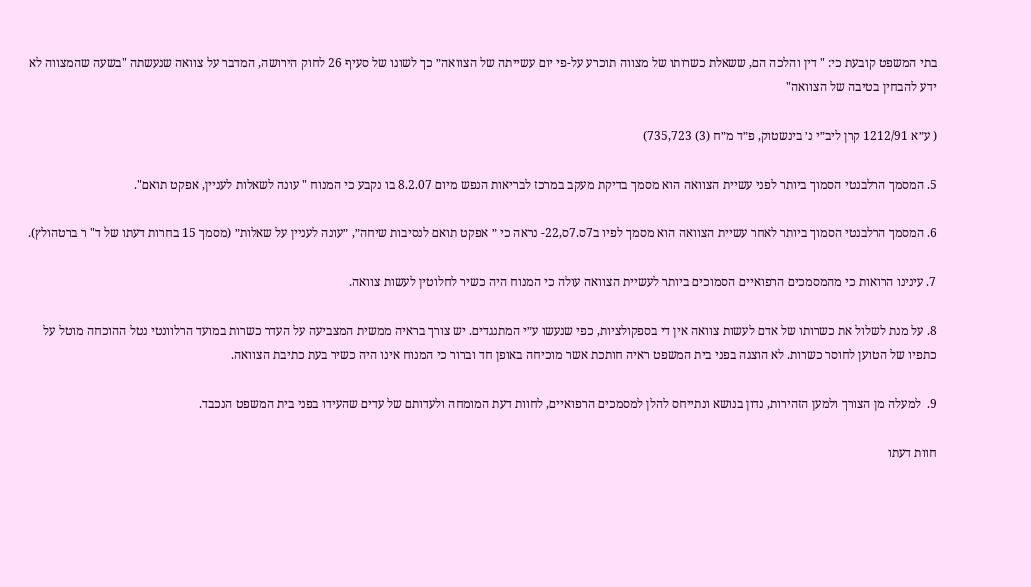בתי המשפט קובעת כי: " דין והלכה הם, ששאלת כשרותו של מצווה תוכרע על-פי יום עשייתה של הצוואה״ כך לשונו של סעיף 26 לחוק הירושה, המדבר על צוואה שנעשתה "בשעה שהמצווה לא ידע להבחין בטיבה של הצוואה"

( ע״א 1212/91 קרן ליב״י נ׳ בינשטוק, פ״ד מ״ח (3) 735,723)

5. המסמך הרלבנטי הסמוך ביותר לפני עשיית הצוואה הוא מסמך בדיקת מעקב במרכז לבריאות הנפש מיום 8.2.07 בו נקבע כי המנוח " עונה לשאלות לעניין, אפקט תואם".

6. המסמך הרלבנטי הסמוך ביותר לאחר עשיית הצוואה הוא מסמך לפיו ב7ס.7ס,22- נראה כי ״ אפקט תואם לנסיבות שיחה״, ״עונה לעניין על שאלות״ (מסמך 15 בחרות דעתו של ד" ר ברטהולץ).

7. עינינו הרואות כי מהמסמכים הרפואיים הסמוכים ביותר לעשיית הצוואה עולה כי המנוח היה כשיר לחלוטין לעשות צוואה.

8. על מנת לשלול את כשרותו של אדם לעשות צוואה אין די בספקולציות, כפי שנעשו ע״י המתנגדים. יש צורך בראיה ממשית המצביעה על העדר כשרות במועד הרלוונטי נטל ההוכחה מוטל על כתפיו של הטוען לחוסר כשרות. לא הוצגה בפני בית המשפט ראיה חותכת אשר מוכיחה באופן חד וברור כי המנוח אינו היה כשיר בעת כתיבת הצוואה.

9.  למעלה מן הצורך ולמען הזהירות, נדון בנושא ונתייחס להלן למסמכים הרפואיים, לחוות דעת המומחה ולעדותם של עדים שהעידו בפני בית המשפט הנכבד.

חוות דעתו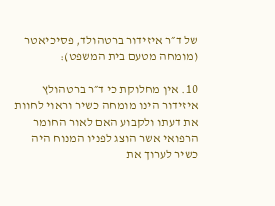של ד״ר איזידור ברטהולד, פסיכיאטר (מומחה מטעם בית המשפט):

10. אין מחלוקת כי ד״ר ברטהולץ איזידור הינו מומחה כשיר וראוי לחוות את דעתו ולקבוע האם לאור החומר הרפואי אשר הוצג לפניו המנוח היה כשיר לערוך את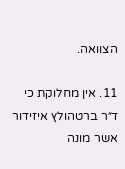הצוואה.

11. אין מחלוקת כי ד״ר ברטהולץ איזידור אשר מונה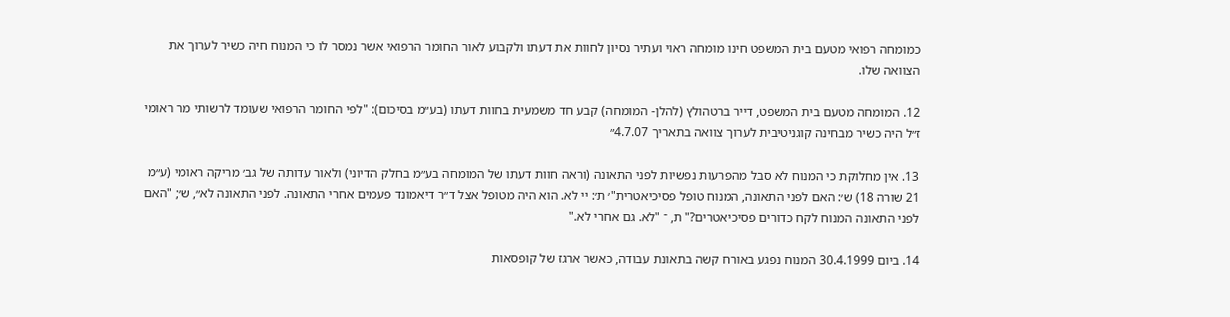כמומחה רפואי מטעם בית המשפט חינו מומחה ראוי ועתיר נסיון לחוות את דעתו ולקבוע לאור החומר הרפואי אשר נמסר לו כי המנוח חיה כשיר לערוך את הצוואה שלו.

12. המומחה מטעם בית המשפט, דייר ברטהולץ (להלן- המומחה) קבע חד משמעית בחוות דעתו (בע״מ בסיכום): "לפי החומר הרפואי שעומד לרשותי מר ראומי ז״ל היה כשיר מבחינה קוגניטיבית לערוך צוואה בתאריך 4.7.07״

13. אין מחלוקת כי המנוח לא סבל מהפרעות נפשיות לפני התאונה (וראה חוות דעתו של המומחה בע״מ בחלק הדיוני) ולאור עדותה של גב׳ מריקה ראומי (ע״מ 21 שורה 18) ש׳: האם לפני התאונה, המנוח טופל פסיכיאטרית"׳ ת׳: יי לא. הוא היה מטופל אצל ד״ר דיאמונד פעמים אחרי התאונה. לפני התאונה לא״, ש׳; "האם לפני התאונה המנוח לקח כדורים פסיכיאטרים?" ת, ־ "לא. גם אחרי לא."

14. ביום 30.4.1999 המנוח נפגע באורח קשה בתאונת עבודה, כאשר ארגז של קופסאות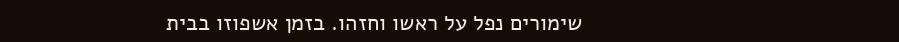שימורים נפל על ראשו וחזהו. בזמן אשפוזו בבית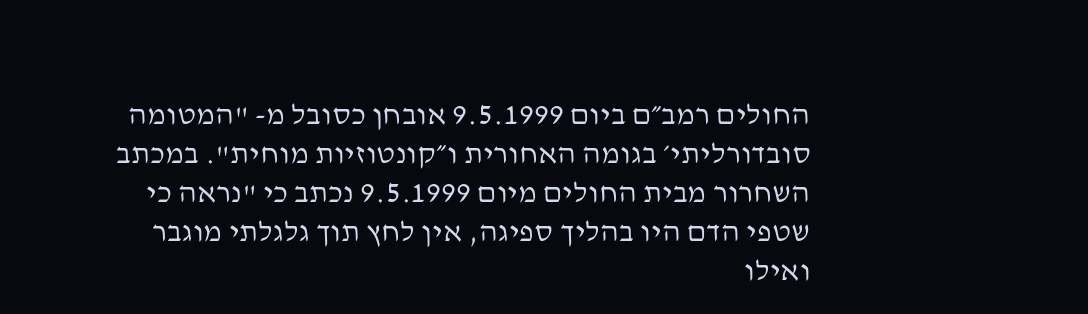החולים רמב״ם ביום 9.5.1999 אובחן כסובל מ- "המטומה סובדורליתי׳ בגומה האחורית ו״קונטוזיות מוחית". במכתב השחרור מבית החולים מיום 9.5.1999 נכתב כי "נראה כי שטפי הדם היו בהליך ספיגה, אין לחץ תוך גלגלתי מוגבר ואילו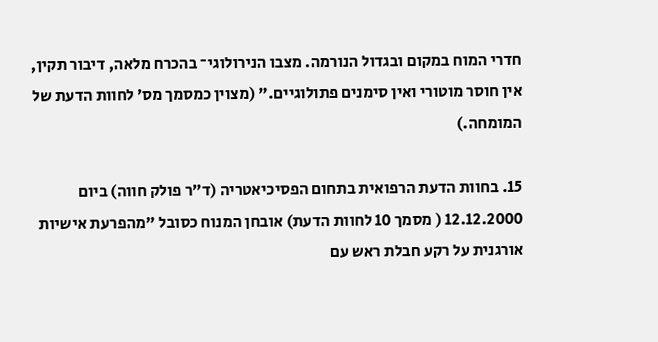חדרי המוח במקום ובגדול הנורמה. מצבו הנירולוגי־ בהכרח מלאה, דיבור תקין, אין חוסר מוטורי ואין סימנים פתולוגיים." (מצוין כמסמך מס׳ לחוות הדעת של המומחה.)

15. בחוות הדעת הרפואית בתחום הפסיכיאטריה (ד״ר פולק חווה) ביום 12.12.2000 ( מסמך 10 לחוות הדעת) אובחן המנוח כסובל "מהפרעת אישיות אורגנית על רקע חבלת ראש עם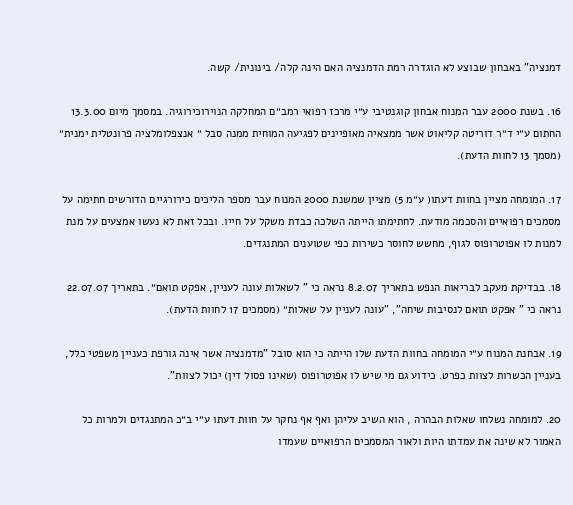דמנציה" באבחון שבוצע לא הוגדרה רמת הדמנציה האם הינה קלה/ בינונית/ קשה.

16. בשנת 2000 עבר המנוח אבחון קוגנטיבי ע״י מרכז רפואי רמב״ם המחלקה הנוירוכירוגיה. במסמך מיום 13.3.00 החתום ע״י ד״ר דוריטה קליאוט אשר ממצאיה מאופיינים לפגיעה המוחית ממנה סבל ״ אנצפלומלציה פרונטלית ימנית״ (מסמך 13 לחוות הדעת).

17. המומחה מציין בחוות דעתו( ע״מ 5) מציין שמשנת 2000 המנוח עבר מספר הליכים כירורגיים הדורשים חתימה על מסמכים רפואיים והסכמה מודעת. לחתימתו הייתה השלכה כבדת משקל על חייו. ובכל זאת לא נעשו אמצעים על מנת למנות לו אפוטרופוס לגוף, מחשש לחוסר כשירות כפי שטוענים המתנגדים.

18. בבדיקת מעקב לבריאות הנפש בתאריך 8.2.07 נראה כי " לשאלות עונה לעניין, אפקט תואם״. בתאריך 22.07.07 נראה כי " אפקט תואם לנסיבות שיחה", "עונה לעניין על שאלות״ (מסמכים 17 לחוות הדעת).

19. אבחנת המנוח ע״י המומחה בחוות הדעת שלו הייתה כי הוא סובל "מדמנציה אשר אינה גורפת כעניין משפטי כלל, בעניין הכשרות לצוות כפרט. כידוע גם מי שיש לו אפוטרופוס (שאינו פסול דין) יכול לצוות".

20. למומחה נשלחו שאלות הבהרה , הוא השיב עליהן ואף אף נחקר על חוות דעתו ע״י ב״כ המתנגדים ולמרות כל האמור לא שינה את עמדתו היות ולאור המסמכים הרפואיים שעמדו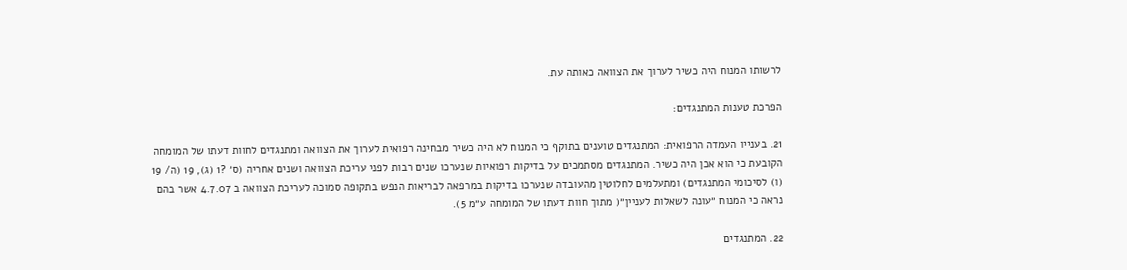לרשותו המנוח היה כשיר לערוך את הצוואה כאותה עת.

הפרכת טענות המתנגדים:

21. בענייו העמדה הרפואית: המתנגדים טוענים בתוקף כי המנוח לא היה כשיר מבחינה רפואית לערוך את הצוואה ומתנגדים לחוות דעתו של המומחה הקובעת כי הוא אכן היה כשיר. המתנגדים מסתמכים על בדיקות רפואיות שנערכו שנים רבות לפני עריכת הצוואה ושנים אחריה (ס׳ ?1 (ג), 19 (ה/ 19 (ו) לסיכומי המתנגדים) ומתעלמים לחלוטין מהעובדה שנערכו בדיקות במרפאה לבריאות הנפש בתקופה סמוכה לעריכת הצוואה ב 4.7.07 אשר בהם נראה כי המנוח ״עונה לשאלות לעניין״( מתוך חוות דעתו של המומחה ע״מ 5).

22. המתנגדים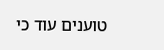טוענים עוד כי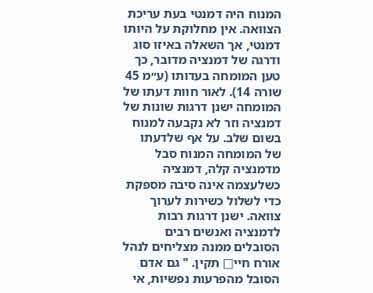המנוח היה דמנטי בעת עריכת הצוואה. אין מחלוקת על היותו דמנטי, אך השאלה באיזו סוג ודרגה של דמנציה מדובר, כך טען המומחה בעדותו (ע״מ 45 שורה 14). לאור חוות דעתו של המומחה ישנן דרגות שונות של דמנציה וזר לא נקבעה למנוח בשום שלב. על אף שלדעתו של המומחה המנוח סבל מדמנציה קלה, דמנציה כשלעצמה אינה סיבה מספקת כדי לשלול כשירות לערוך צוואה. ישנן דרגות רבות לדמנציה ואנשים רבים הסובלים ממנה מצליחים לנהל אורח חיי□ תקין. " גם אדם הסובל מהפרעות נפשיות, אי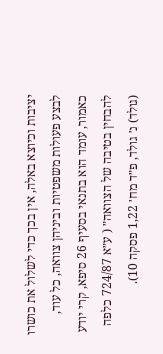יציבות וכיוצא באלה, אין בכך כדי לשלול את כושרו לבצע פעולות משפטיות וביניהן צוואה, כל עוד, כאמור, עומד הוא בתנאי בסעיף 26 סיפא, קרי יודע להבחין בטיבה של הצוואה״ ( ע״א 724/87 כלפה (גולד) נ׳ גולד, פ״ד מח׳ 1,22 פסקה 10).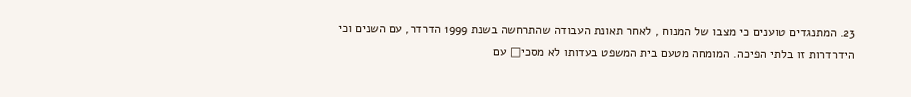23. המתנגדים טוענים כי מצבו של המנוח , לאחר תאונת העבודה שהתרחשה בשנת 1999 הדרדר, עם השנים וכי הידרדרות זו בלתי הפיכה. המומחה מטעם בית המשפט בעדותו לא מסכי□ עם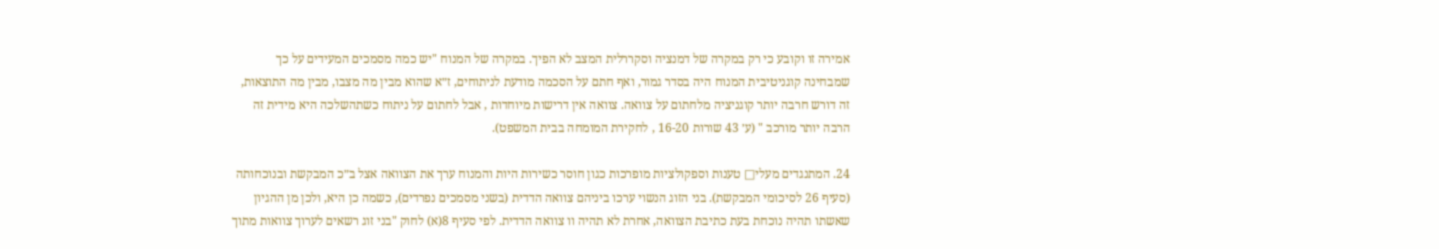אמירה זו וקובע כי רק במקרה של דמנציה וסקררלית המצב לא הפיך. במקרה של המנוח "יש כמה מסמכים המעידים על כך שמבחינה קוגניטיבית המנוח היה בסדר גמור, ואף חתם על הסכמה מודעת לניתוחים, ז״א שהוא מבין מה מצבו, מבין מה התוצאות, זה דורש חרבה יותר קוגניציה מלחתום על צוואה. צוואה אין דרישות מיוחדות , אבל לחתום על ניתוח כשתהשלכה היא מידית זה הרבה יותר מורכב " (ע׳ 43 שורות 16-20 , לחקירת המומחה בבית המשפט).

24. המתנגדים מעלי□ טענות וספקולציות מופרכות כגון חוסר כשירות היות והמנוח ערך את הצוואה אצל ב״כ המבקשת ובנוכחותה (סעיף 26 לסיכומי המבקשת). בני הזוג הנשוי ערכו ביניהם צוואה הדדית (בשני מסמכים נפרדים), כשמה כן היא, ולכן מן ההגיון שאשתו תהיה נוכחת בעת כתיבת הצוואה, אחרת לא תהיה וו צוואה הדדית. לפי סעיף 8(א) לחוק "בני זוג רשאים לערוך צוואות מתוך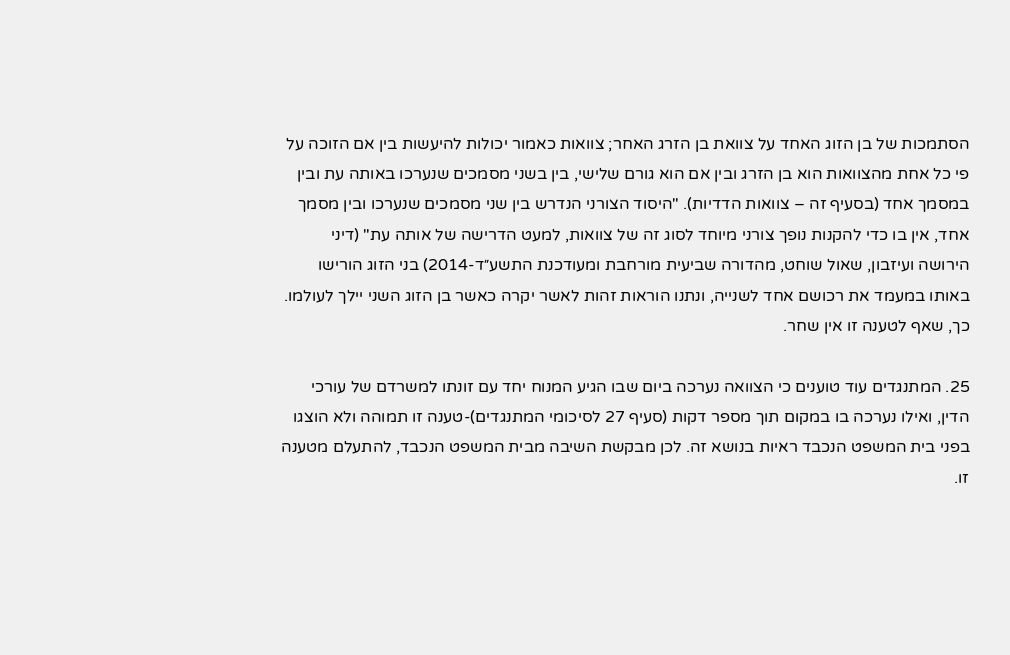הסתמכות של בן הזוג האחד על צוואת בן הזרג האחר; צוואות כאמור יכולות להיעשות בין אם הזוכה על פי כל אחת מהצוואות הוא בן הזרג ובין אם הוא גורם שלישי, בין בשני מסמכים שנערכו באותה עת ובין במסמך אחד (בסעיף זה – צוואות הדדיות). "היסוד הצורני הנדרש בין שני מסמכים שנערכו ובין מסמך אחד, אין בו כדי להקנות נופך צורני מיוחד לסוג זה של צוואות, למעט הדרישה של אותה עת" (דיני הירושה ועיזבון, שאול שוחט, מהדורה שביעית מורחבת ומעודכנת התשע״ד-2014) בני הזוג הורישו באותו במעמד את רכושם אחד לשנייה, ונתנו הוראות זהות לאשר יקרה כאשר בן הזוג השני יילך לעולמו. כך, שאף לטענה זו אין שחר.

25. המתנגדים עוד טוענים כי הצוואה נערכה ביום שבו הגיע המנוח יחד עם זונתו למשרדם של עורכי הדין, ואילו נערכה בו במקום תוך מספר דקות (סעיף 27 לסיכומי המתנגדים)-טענה זו תמוהה ולא הוצגו בפני בית המשפט הנכבד ראיות בנושא זה. לכן מבקשת השיבה מבית המשפט הנכבד, להתעלם מטענה זו.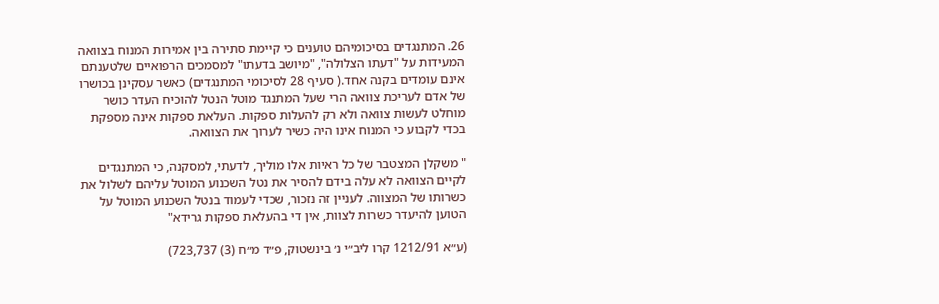26. המתנגדים בסיכומיהם טוענים כי קיימת סתירה בין אמירות המנוח בצוואה המעידות על "דעתו הצלולה", "מיושב בדעתו" למסמכים הרפואיים שלטענתם אינם עומדים בקנה אחד.( סעיף 28 לסיכומי המתנגדים) כאשר עסקינן בכושרו של אדם לעריכת צוואה הרי שעל המתנגד מוטל הנטל להוכיח העדר כושר מוחלט לעשות צוואה ולא רק להעלות ספקות. העלאת ספקות אינה מספקת בכדי לקבוע כי המנוח אינו היה כשיר לערוך את הצוואה.

" משקלן המצטבר של כל ראיות אלו מוליך, לדעתי, למסקנה, כי המתנגדים לקיים הצוואה לא עלה בידם להסיר את נטל השכנוע המוטל עליהם לשלול את כשרותו של המצווה. לעניין זה נזכור, שכדי לעמוד בנטל השכנוע המוטל על הטוען להיעדר כשרות לצוות, אין די בהעלאת ספקות גרידא"

(ע״א 1212/91 קרו ליב״י נ׳ בינשטוק, פ״ד מ״ח (3) 723,737)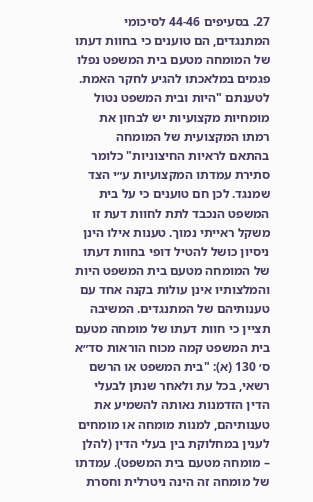27. בסעיפים 44-46 לסיכומי המתנגדים, הם טוענים כי בחוות דעתו של המומחה מטעם בית המשפט נפלו פגמים במלאכתו להגיע לחקר האמת. לטענתם "היות ובית המשפט נטול מומחיות מקצועיות יש לבחון את רמתו המקצועית של המומחה בהתאם לראיות החיצוניות" כלומר סתירת עמדתו המקצועיות ע״י הצד שמנגד. לכן חם טוענים כי על בית המשפט הנכבד לתת לחוות דעת זו משקל ראייתי נמוך. טענות אילו הינן ניסיון כושל להטיל דופי בחוות דעתו של המומחה מטעם בית המשפט היות והמלצותיו אינן עולות בקנה אחד עם טענותיהם של המתנגדים. המשיבה תציין כי חוות דעתו של מומחה מטעם בית המשפט קמה מכוח הוראות סד״א ס׳ 130 (א): "בית המשפט או הרשם רשאי, בכל עת ולאחר שנתן לבעלי הדין הזדמנות נאותה להשמיע את טענותיהם, למנות מומחה או מומחים לענין במחלוקת בין בעלי הדין (להלן – מומחה מטעם בית המשפט). עמדתו של מומחה זה הינה ניטרלית וחסרת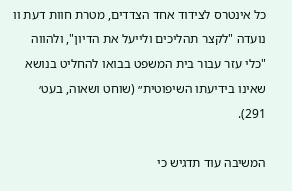כל אינטרס לצידוד אחד הצדדים, מטרת חוות דעת וו נועדה "לקצר תהליכים ולייעל את הדיון", ולהווה "כלי עזר עבור בית המשפט בבואו להחליט בנושא שאינו בידיעתו השיפוטית״ (שוחט ושאוה, בעט׳ 291).

המשיבה עוד תדגיש כי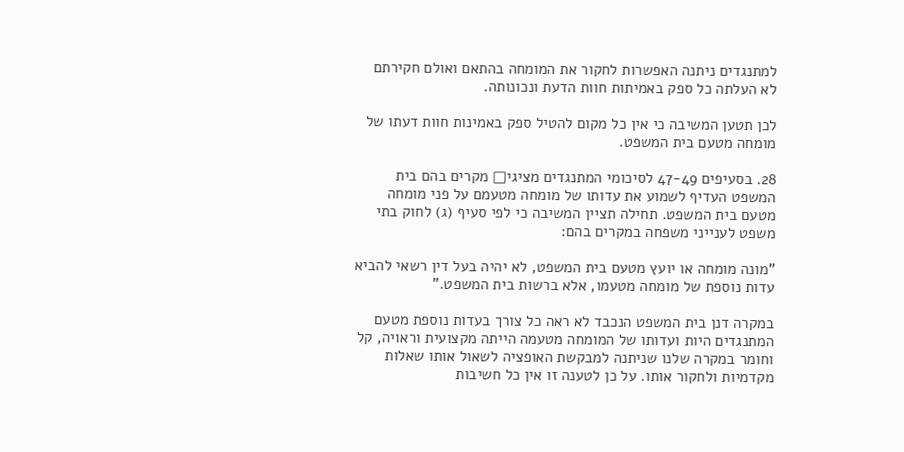למתנגדים ניתנה האפשרות לחקור את המומחה בהתאם ואולם חקירתם לא העלתה כל ספק באמיתות חוות הדעת ונכונותה.

לכן תטען המשיבה כי אין כל מקום להטיל ספק באמינות חוות דעתו של מומחה מטעם בית המשפט.

28. בסעיפים 47-49 לסיכומי המתנגדים מציגי□ מקרים בהם בית המשפט העדיף לשמוע את עדותו של מומחה מטעמם על פני מומחה מטעם בית המשפט. תחילה תציין המשיבה כי לפי סעיף (ג) לחוק בתי משפט לענייני משפחה במקרים בהם:

"מונה מומחה או יועץ מטעם בית המשפט, לא יהיה בעל דין רשאי להביא עדות נוספת של מומחה מטעמו, אלא ברשות בית המשפט."

במקרה דנן בית המשפט הנכבד לא ראה כל צורך בעדות נוספת מטעם המתנגדים היות ועדותו של המומחה מטעמה הייתה מקצועית וראויה, קל וחומר במקרה שלנו שניתנה למבקשת האופציה לשאול אותו שאלות מקדמיות ולחקור אותו. על כן לטענה זו אין כל חשיבות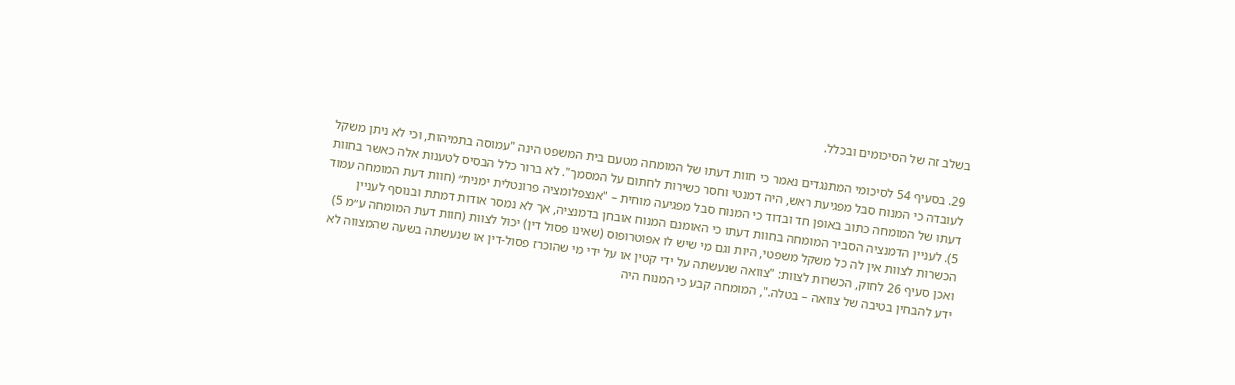בשלב זה של הסיכומים ובכלל.

29. בסעיף 54 לסיכומי המתנגדים נאמר כי חוות דעתו של המומחה מטעם בית המשפט הינה "עמוסה בתמיהות, וכי לא ניתן משקל לעובדה כי המנוח סבל מפגיעת ראש, היה דמנטי וחסר כשירות לחתום על המסמך". לא ברור כלל הבסיס לטענות אלה כאשר בחוות דעתו של המומחה כתוב באופן חד ובדוד כי המנוח סבל מפגיעה מוחית – "אנצפלומציה פרונטלית ימנית״ (חוות דעת המומחה עמוד 5). לעניין הדמנציה הסביר המומחה בחוות דעתו כי האומנם המנוח אובחן בדמנציה, אך לא נמסר אודות דמתת ובנוסף לעניין הכשרות לצוות אין לה כל משקל משפטי, היות וגם מי שיש לו אפוטרופוס (שאינו פסול דין) יכול לצוות (חוות דעת המומחה ע״מ 5) ואכן סעיף 26 לחוק, הכשרות לצוות: "צוואה שנעשתה על ידי קטין או על ידי מי שהוכרז פסול-דין או שנעשתה בשעה שהמצווה לא ידע להבחין בטיבה של צוואה – בטלה.", המומחה קבע כי המנוח היה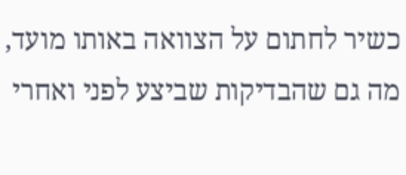כשיר לחתום על הצוואה באותו מועד, מה גם שהבדיקות שביצע לפני ואחרי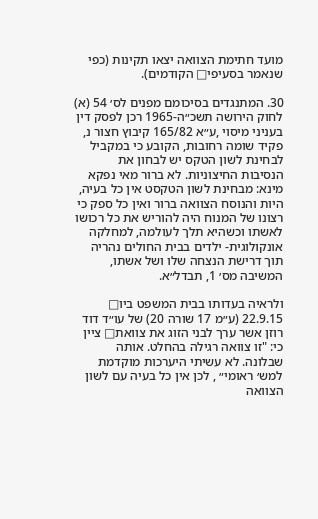מועד חתימת הצוואה יצאו תקינות (כפי שנאמר בסעיפי□ הקודמים).

30. המתנגדים בסיכומם מפנים לס׳ 54 (א) לחוק הירושה תשכ״ה-1965 רכן לפסק דין בעניני מיסוי ,ע״א 165/82 קיבוץ חצור נ, פקיד שומה רחובות, הקובע כי במקביל לבחינת לשון הטקס יש לבחון את הנסיבות החיצוניות. לא ברור מאי נפקא מינא: מבחינת לשון הטקסט אין כל בעיה, היות והנוסח הצוואה ברור ואין כל ספק כי רצונו של המנוח היה להוריש את כל רכושו לאשתו וכשהיא תלך לעולמה, למחלקה אונקולוגית- ילדים בבית החולים נהריה תוך דרישת הנצחה שלו ושל אשתו, המשיבה מס׳ 1, תבדל״א.

ולראיה בעדותו בבית המשפט ביו□ 22.9.15 (ע״מ 17 שורה 20) של עו״ד דוד רוזן אשר ערך לבני הזוג את צוואת□ ציין כי: "זו צוואה רגילה בהחלט. אותה שבלונה. לא עשיתי היערכות מוקדמת למש׳ ראומי״ , לכן אין כל בעיה עם לשון הצוואה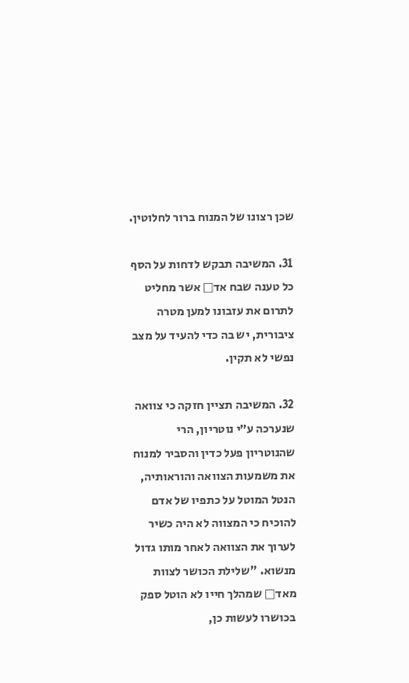שכן רצונו של המנוח ברור לחלוטין.

31. המשיבה תבקש לדחות על הסף כל טענה שבח אד□ אשר מחליט לתרום את עזבונו למען מטרה ציבורית, יש בה כדי להעיד על מצב נפשי לא תקין.

32. המשיבה תציין חזקה כי צוואה שנערכה ע״י נוטריון, הרי שהנוטריון פעל כדין והסביר למנוח את משמעות הצוואה והוראותיה, הנטל המוטל על כתפיו של אדם להוכיח כי המצווה לא היה כשיר לערוך את הצוואה לאחר מותו גדול מנשוא. "שלילת הכושר לצוות מאד□ שמהלך חייו לא הוטל ספק בכושרו לעשות כן,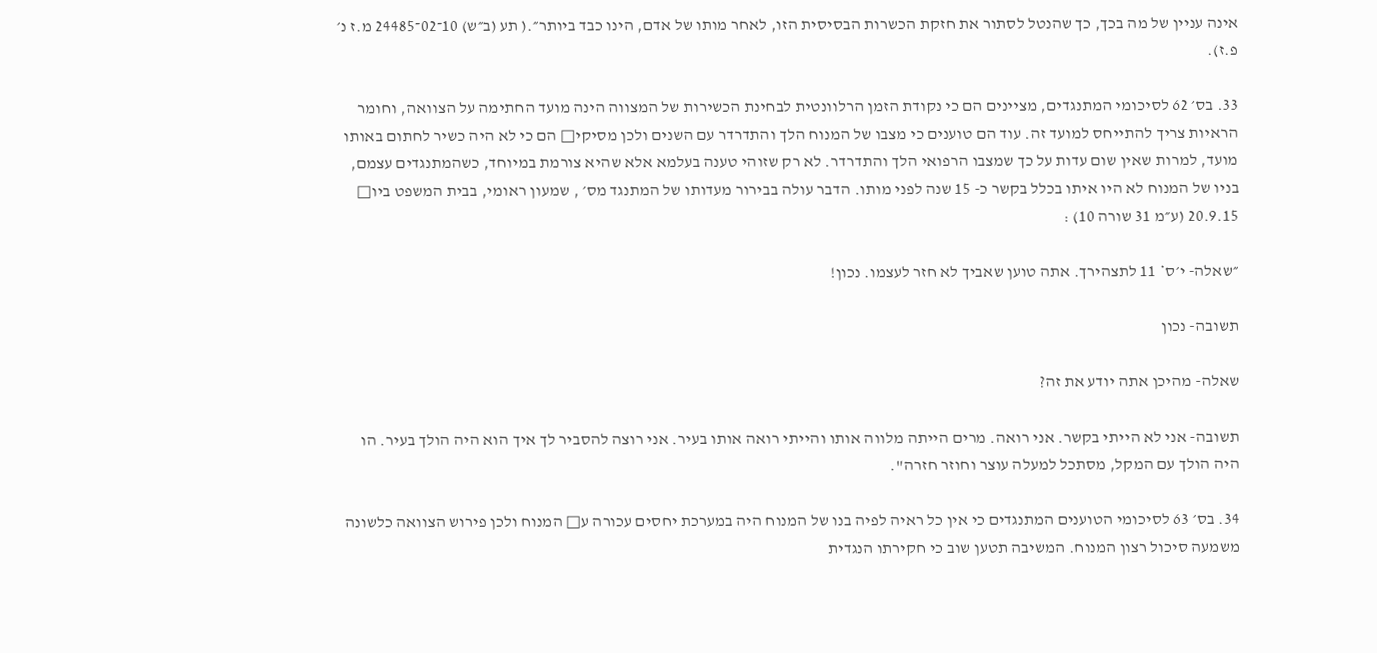אינה עניין של מה בכך, כך שהנטל לסתור את חזקת הכשרות הבסיסית הזו, לאחר מותו של אדם, הינו כבד ביותר״.( תע (ב״ש) 10־02־24485 מ.ז נ׳ פ.ז).

33. בס׳ 62 לסיכומי המתנגדים, מציינים הם כי נקודת הזמן הרלוונטית לבחינת הכשירות של המצווה הינה מועד החתימה על הצוואה, וחומר הראיות צריך להתייחס למועד זה. עוד הם טוענים כי מצבו של המנוח הלך והתדרדר עם השנים ולכן מסיקי□ הם כי לא היה כשיר לחתום באותו מועד, למרות שאין שום עדות על כך שמצבו הרפואי הלך והתדרדר. לא רק שזוהי טענה בעלמא אלא שהיא צורמת במיוחד, כשהמתנגדים עצמם, בניו של המנוח לא היו איתו בכלל בקשר כ- 15 שנה לפני מותו. הדבר עולה בבירור מעדותו של המתנגד מס׳ , שמעון ראומי, בבית המשפט ביו□ 20.9.15 (ע״מ 31 שורה 10) :

״שאלה- י׳ס* 11 לתצהירך. אתה טוען שאביך לא חזר לעצמו. נכון!

תשובה- נכון

שאלה- מהיכן אתה יודע את זה?

תשובה- אני לא הייתי בקשר. אני רואה. מרים הייתה מלווה אותו והייתי רואה אותו בעיר. אני רוצה להסביר לך איך הוא היה הולך בעיר. הו היה הולך עם המקל, מסתכל למעלה עוצר וחוזר חזרה".

34. בס׳ 63 לסיכומי הטוענים המתנגדים כי אין כל ראיה לפיה בנו של המנוח היה במערכת יחסים עכורה ע□ המנוח ולכן פירוש הצוואה כלשונה משמעה סיכול רצון המנוח. המשיבה תטען שוב כי חקירתו הנגדית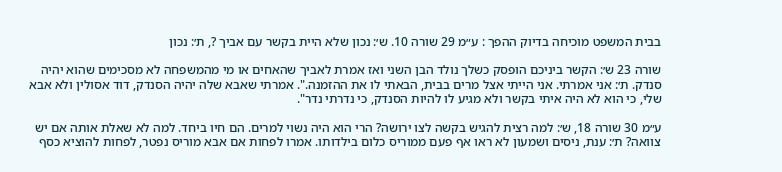בבית המשפט מוכיחה בדיוק ההפך : ע״מ 29 שורה 10. ש׳: נכון שלא היית בקשר עם אביך ?, ת׳: נכון

שורה 23 ש׳: הקשר ביניכם הופסק כשלך נולד הבן השני ואז אמרת לאביך שהאחים או מי מהמשפחה לא מסכימים שהוא יהיה סנדק. ת׳: אני אמרתי. אני הייתי אצל מרים בבית, הבאתי לו את ההזמנה.". אמרתי שאבא שלה יהיה הסנדק, דוד אסולין ולא אבא שלי, כי הוא לא היה איתי בקשר ולא מגיע לו להיות הסנדק, כי נדרתי נדר".

ע״מ 30 שורה 18, ש׳: למה רצית להגיש בקשה לצו ירושה? הרי הוא היה נשוי למרים. הם חיו ביחד. למה לא שאלת אותה אם יש צוואה? ת׳: ענת, ניסים ושמעון לא ראו אף פעם ממוריס כלום בילדותו. אמרו לפחות אם אבא מוריס נפטר, לפחות להוציא כסף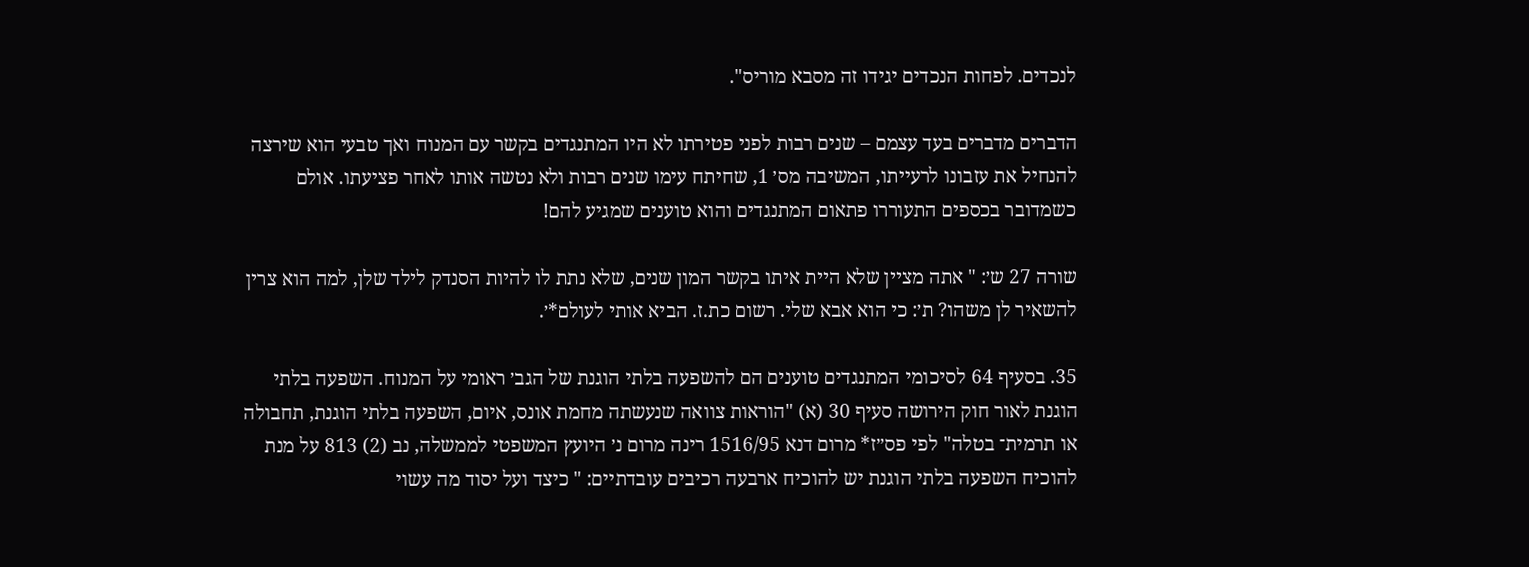לנכדים. לפחות הנכדים יגידו זה מסבא מוריס".

הדברים מדברים בעד עצמם – שנים רבות לפני פטירתו לא היו המתנגדים בקשר עם המנוח ואך טבעי הוא שירצה להנחיל את עזבונו לרעייתו, המשיבה מס׳ 1, שחיתח עימו שנים רבות ולא נטשה אותו לאחר פציעתו. אולם כשמדובר בכספים התעוררו פתאום המתנגדים והוא טוענים שמגיע להם!

שורה 27 ש׳: " אתה מציין שלא היית איתו בקשר המון שנים, שלא נתת לו להיות הסנדק לילד שלן, למה הוא צרין להשאיר לן משהו? ת׳: כי הוא אבא שלי. רשום כת.ז. הביא אותי לעולם*׳.

35. בסעיף 64 לסיכומי המתנגדים טוענים הם להשפעה בלתי הוגנת של הגב׳ ראומי על המנוח. השפעה בלתי הוגנת לאור חוק הירושה סעיף 30 (א) "הוראות צוואה שנעשתה מחמת אונס, איום, השפעה בלתי הוגנת, תחבולה או תרמית־ בטלה" לפי פס״ז* מרום דנא 1516/95 רינה מרום נ׳ היועץ המשפטי לממשלה, נב (2) 813 על מנת להוכיח השפעה בלתי הוגנת יש להוכיח ארבעה רכיבים עובדתיים: " כיצד ועל יסוד מה עשוי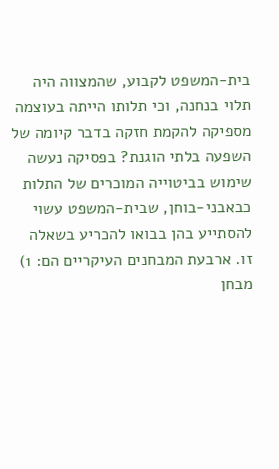בית-המשפט לקבוע, שהמצווה היה תלוי בנחנה, וכי תלותו הייתה בעוצמה מספיקה להקמת חזקה בדבר קיומה של השפעה בלתי הוגנת? בפסיקה נעשה שימוש בביטוייה המוכרים של התלות כבאבני-בוחן, שבית-המשפט עשוי להסתייע בהן בבואו להכריע בשאלה זו. ארבעת המבחנים העיקריים הם: 1) מבחן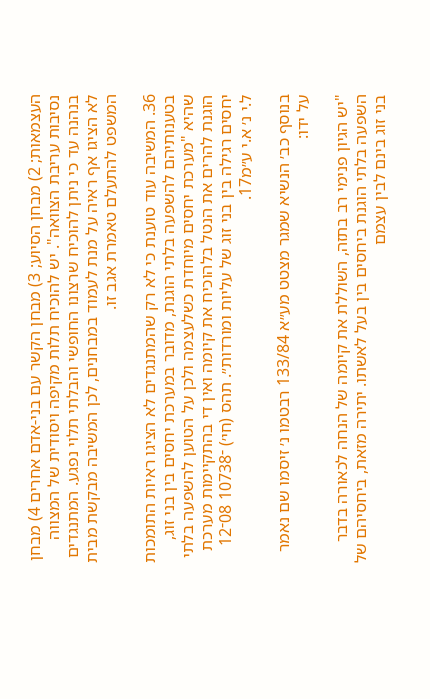העצמאות; 2) מבחן הסיוע; 3) מבחן הקשר עם בני-אדם אחרים 4) מבחן נסיבות עריבת הצוואה". יש להוכיח תלות מקיפה ויסודית של המצווה בנהנה עד כי ניתן להוכיח שרצונו החופשי והבלתי תלוי נפגע. המתנגדים לא הציגו אף ראיה על מנת לעמוד במבחנים, לכן המשיבה מבקשת מבית המשפט להתעלם טאמרת אגב זו.

36. המשיבה עוד טוענת כי לא רק שהמתנגדים לא הציגו ראיות התומכות בטענותיהם להשפעה בלתי הוגנת, מדובר במערכת יחסים בין בני זוג, שהיא "מערכת יחסים מיוחדת כשלעצמה ולכן על הטוען להשפעה בלתי הוגנת להרים את הנטל בלהוכיח את קיומה ואין די בהתקיימות מערכת יחסים רגילה בין בני זוג של עליות ומורדות״. תהס (חי׳) ־10738 08־12 ל.י נ׳ א.י ע״מ17.

בנוסף כב׳ הנשיא שמגר מצטט מע״א 133/84 רבטמו נ׳ זיסמו שם נאמר על ידו:

"יש הגיון פנימי רב בתזה, השוללת את קיומה של הנחה לכאורה בדבר השפעה בלתי הוגנת ביחסים בין בעל לאשתו. יתירה מזאת, ביחסיהם של בני זוג בינם לבין עצמם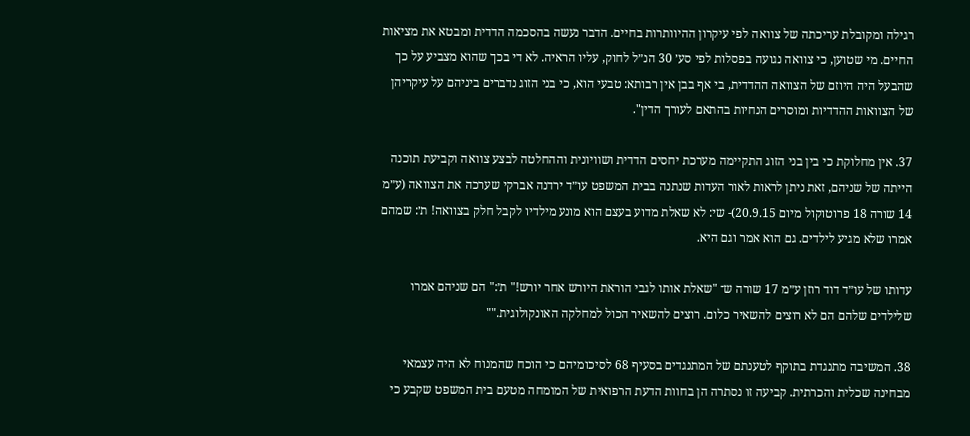רגילה ומקובלת עריכתה של צוואה לפי עיקרון ההיוותרות בחיים. הדבר נעשה בהסכמה הדדית ומבטא את מציאות החיים. מי שטוען, כי צוואה נגועה בפסלות לפי סע׳ 30 הנ״ל לחוק, עליו הראיה. לא די בכך שהוא מצביע על כך שהבעל היה היוזם של הצוואה ההדדית, בי אף בבן אין רבותא: טבעי הוא, כי בני הזוג נדברים ביניהם על עיקריהן של הצוואות ההדדיות ומוסרים הנחיות בהתאם לעורך הדין".

37. אין מחלוקת כי בין בני הזוג התקיימה מערכת יחסים הדדית ושוויונית וההחלטה לבצע צוואה וקביעת תוכנה הייתה של שניהם, זאת ניתן לראות לאור העדות שנתנה בבית המשפט עו״ד ירדנה אברקי שערכה את הצוואה (ע״מ 14 שורה 18 פרוטוקול מיום 20.9.15)- שי: לא שאלת מדוע בעצם הוא מונע מילדיו לקבל חלק בצוואה! ת׳: שמהם אמרו שלא מגיע לילדים. גם הוא אמר וגם היא.

עדותו של עו״ד דוד רוזן ע״מ 17 שורה ש־ "שאלת אותו לגבי הוראת היורש אחר יורש!" ת׳:" הם שניהם אמרו שלילדים שלהם הם לא רוצים להשאיר כלום. רוצים להשאיר הכול למחלקה האונקולוגית.""

38. המשיבה מתנגדת בתוקף לטענתם של המתנגדים בסעיף 68 לסיכומיהם כי הוכח שהמנוח לא היה עצמאי מבחינה שכלית והכרתית. קביעה זו נסתרה הן בחוות הדעת הרפואית של המומחה מטעם בית המשפט שקבע כי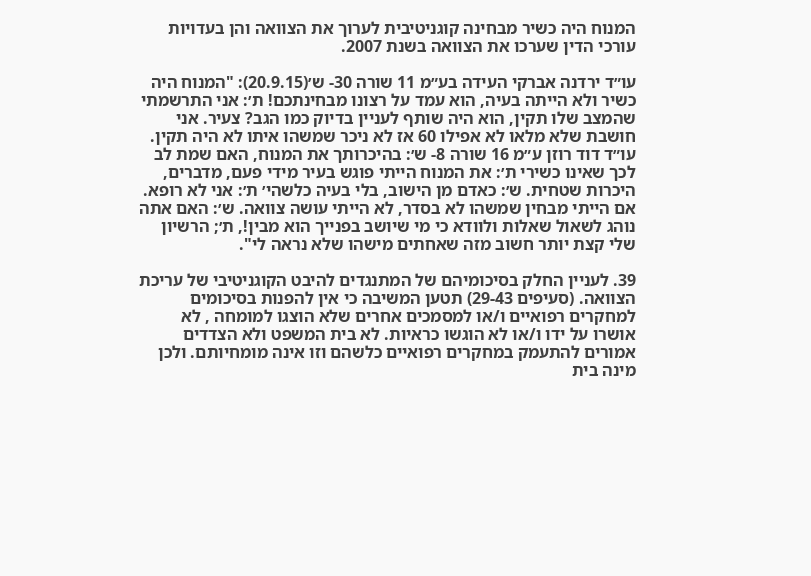המנוח היה כשיר מבחינה קוגניטיבית לערוך את הצוואה והן בעדויות עורכי הדין שערכו את הצוואה בשנת 2007.

עו״ד ירדנה אברקי העידה בע״מ 11 שורה 30- ש׳(20.9.15): "המנוח היה כשיר ולא הייתה בעיה, הוא עמד על רצונו מבחינתכם! ת׳: אני התרשמתי שהמצב שלו תקין, הוא היה שותף לעניין בדיוק כמו הגב? צעיר. אני חושבת שלא מלאו לא אפילו 60 אז לא ניכר שמשהו איתו לא היה תקין. עו״ד דוד רוזן ע״מ 16 שורה 8- ש׳: בהיכרותך את המנוח, האם שמת לב לכך שאינו כשירי ת׳: את המנוח הייתי פוגש בעיר מידי פעם, מדברים, היכרות שטחית. ש׳: כאדם מן הישוב, בלי בעיה כלשהי׳ ת׳: אני לא רופא. אם הייתי מבחין שמשהו לא בסדר, לא הייתי עושה צוואה. ש׳: האם אתה נוהג לשאול שאלות ולוודא כי מי שיושב בפנייך הוא מבין!, ת׳; הרשיון שלי קצת יותר חשוב מזה שאחתים מישהו שלא נראה לי".

39. לעניין החלק בסיכומיהם של המתנגדים להיבט הקוגניטיבי של עריכת הצוואה. (סעיפים 29-43) תטען המשיבה כי אין להפנות בסיכומים למחקרים רפואיים ו/או למסמכים אחרים שלא הוצגו למומחה , לא אושרו על ידו ו/או לא הוגשו כראיות. לא בית המשפט ולא הצדדים אמורים להתעמק במחקרים רפואיים כלשהם וזו אינה מומחיותם. ולכן מינה בית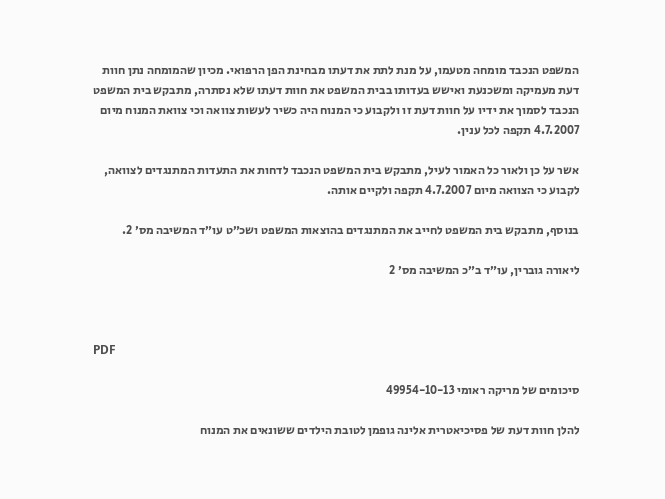המשפט הנכבד מומחה מטעמו, על מנת לתת את דעתו מבחינת הפן הרפואי. מכיון שהמומחה נתן חוות דעת מעמיקה ומשכנעת ואישש בעדותו בבית המשפט את חוות דעתו שלא נסתרה, מתבקש בית המשפט הנכבד לסמוך את ידיו על חוות דעת זו ולקבוע כי המנוח היה כשיר לעשות צוואה וכי צוואת המנוח מיום 4.7.2007 תקפה לכל ענין.

אשר על כן ולאור כל האמור לעיל, מתבקש בית המשפט הנכבד לדחות את התעדות המתנגדים לצוואה, לקבוע כי הצוואה מיום 4.7.2007 תקפה ולקיים אותה.

בנוסף, מתבקש בית המשפט לחייב את המתנגדים בהוצאות המשפט ושכ״ט עו״ד המשיבה מס׳ 2.

ליאורה גוברין, עו״ד ב״כ המשיבה מס׳ 2



PDF

סיכומים של מריקה ראומי 49954-10-13

להלן חוות דעת של פסיכיאטרית אלינה גופמן לטובת הילדים ששונאים את המנוח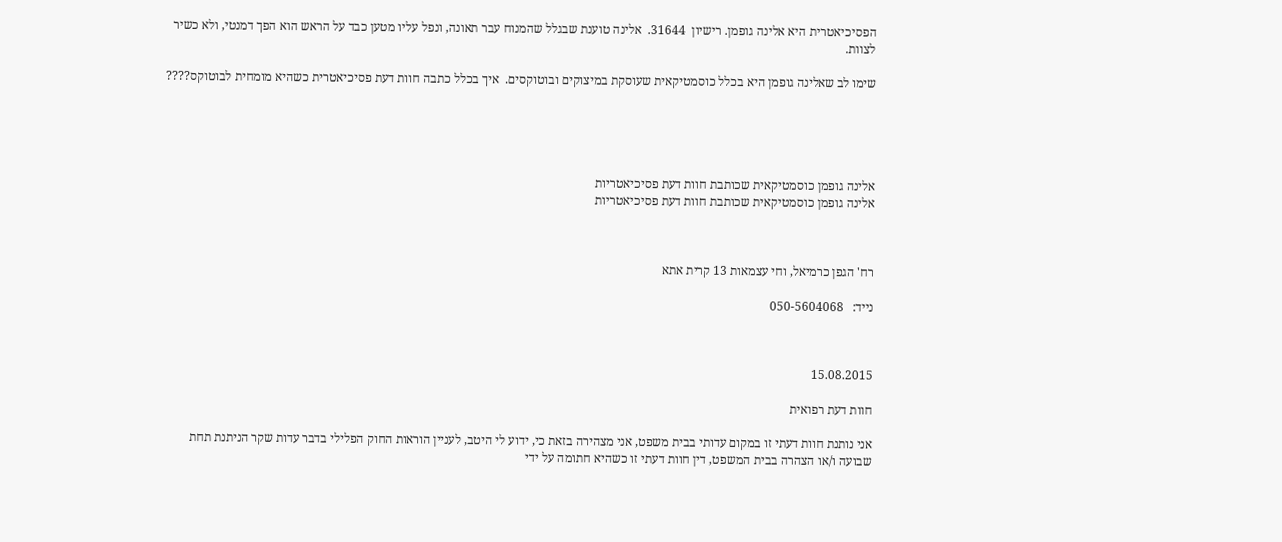הפסיכיאטרית היא אלינה גופמן. רישיון  31644.  אלינה טוענת שבגלל שהמנוח עבר תאונה, ונפל עליו מטען כבד על הראש הוא הפך דמנטי, ולא כשיר לצוות.

שימו לב שאלינה גופמן היא בכלל כוסמטיקאית שעוסקת במיצוקים ובוטוקסים.  איך בכלל כתבה חוות דעת פסיכיאטרית כשהיא מומחית לבוטוקס????





אלינה גופמן כוסמטיקאית שכותבת חוות דעת פסיכיאטריות
אלינה גופמן כוסמטיקאית שכותבת חוות דעת פסיכיאטריות



רח' הגפן כרמיאל, וחי עצמאות 13 קרית אתא

נייד:   050-5604068



15.08.2015

חוות דעת רפואית

אני נותנת חוות דעתי זו במקום עדותי בבית משפט, אני מצהירה בזאת כי, ידוע לי היטב, לעניין הוראות החוק הפלילי בדבר עדות שקר הניתנת תחת שבועה ו/או הצהרה בבית המשפט, דין חוות דעתי זו כשהיא חתומה על ידי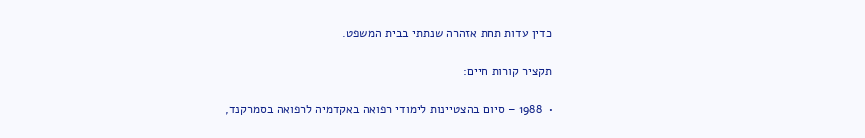כדין עדות תחת אזהרה שנתתי בבית המשפט.

תקציר קורות חיים:

•  1988 – סיום בהצטיינות לימודי רפואה באקדמיה לרפואה בסמרקנד,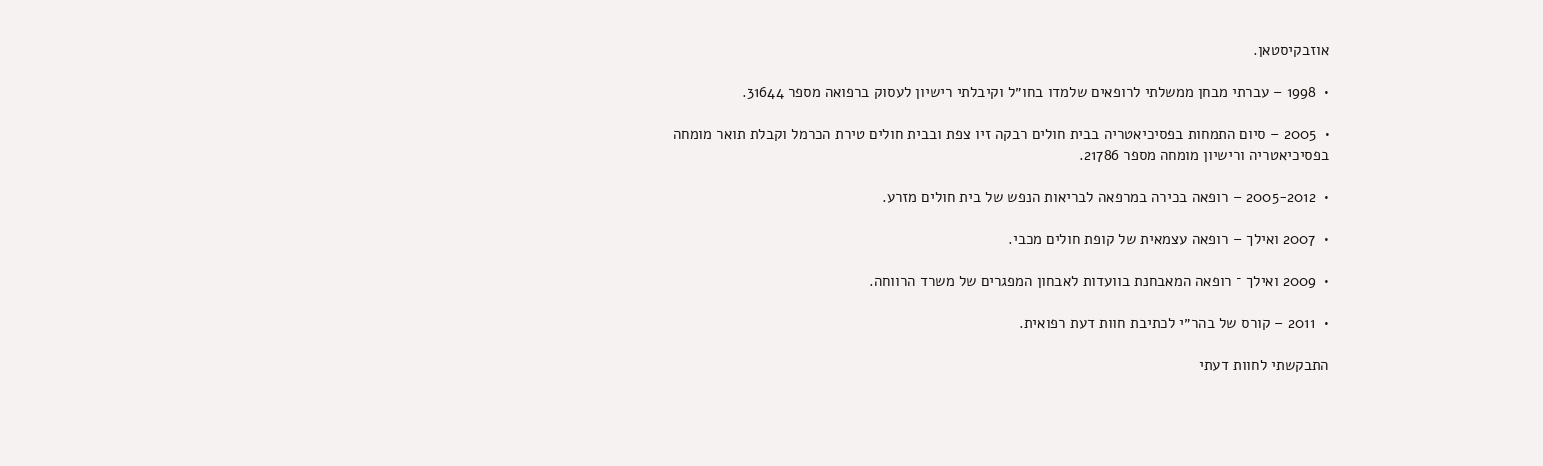אוזבקיסטאן.

•  1998 – עברתי מבחן ממשלתי לרופאים שלמדו בחו״ל וקיבלתי רישיון לעסוק ברפואה מספר 31644.

•  2005 – סיום התמחות בפסיכיאטריה בבית חולים רבקה זיו צפת ובבית חולים טירת הכרמל וקבלת תואר מומחה בפסיכיאטריה ורישיון מומחה מספר 21786.

•  2005-2012 – רופאה בכירה במרפאה לבריאות הנפש של בית חולים מזרע.

•  2007 ואילך – רופאה עצמאית של קופת חולים מכבי.

•  2009 ואילך ־ רופאה המאבחנת בוועדות לאבחון המפגרים של משרד הרווחה.

•  2011 – קורס של בהר״י לכתיבת חוות דעת רפואית.

התבקשתי לחוות דעתי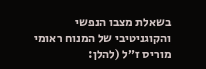בשאלת מצבו הנפשי והקוגניטיבי של המנוח ראומי מוריס ז״ל (להלן: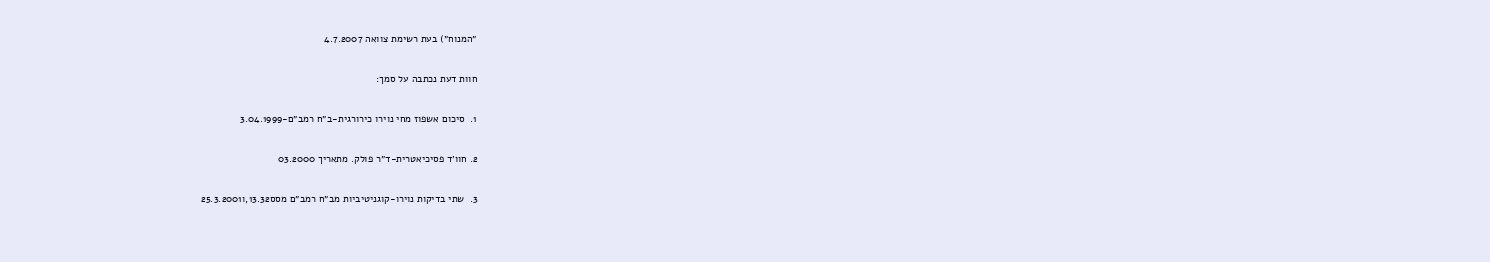״המנוח״) בעת רשימת צוואה 4.7.2007

חוות דעת נכתבה על סמך:

1.  סיכום אשפוז מחי נוירו כירורגית-ב״ח רמב״ם-3.04.1999

2. חוו׳ד פסיכיאטרית-ד״ר פולק. מתאריך 03.2000

3.  שתי בדיקות נוירו-קוגניטיביות מב״ח רמב״ם מסס13.32,ו25.3.2001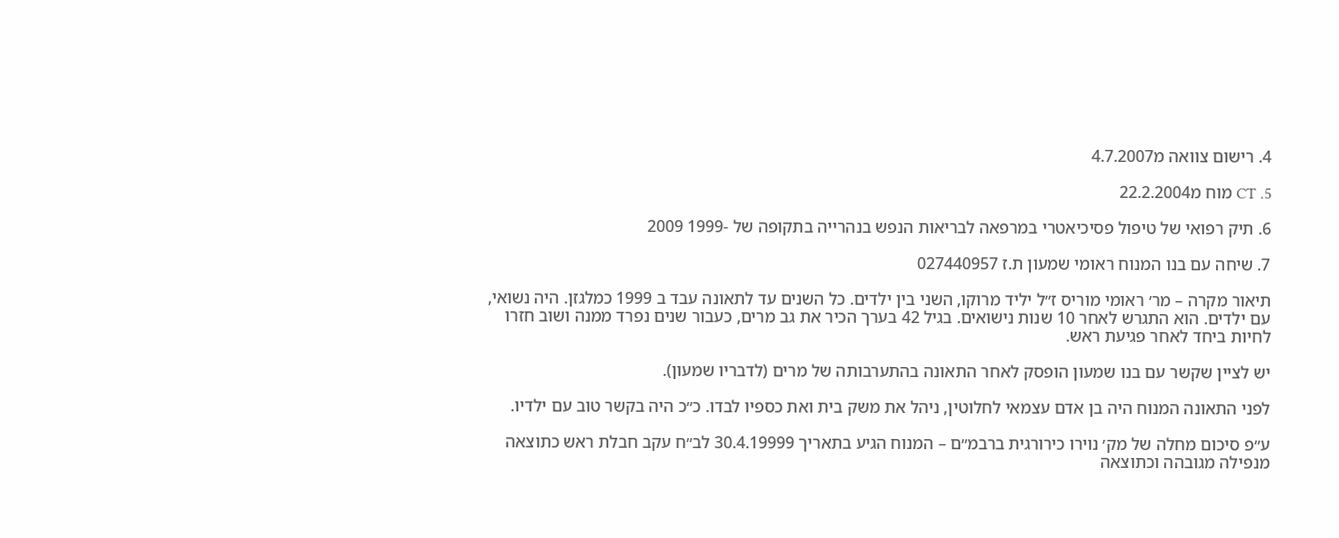4. רישום צוואה מ4.7.2007

5. CT מוח מ22.2.2004

6. תיק רפואי של טיפול פסיכיאטרי במרפאה לבריאות הנפש בנהרייה בתקופה של -1999 2009

7. שיחה עם בנו המנוח ראומי שמעון ת.ז 027440957

תיאור מקרה – מר׳ ראומי מוריס ז״ל יליד מרוקו, השני בין ילדים. כל השנים עד לתאונה עבד ב 1999 כמלגזן. היה נשואי, עם ילדים. הוא התגרש לאחר 10 שנות נישואים. בגיל 42 בערך הכיר את גב מרים, כעבור שנים נפרד ממנה ושוב חזרו לחיות ביחד לאחר פגיעת ראש.

יש לציין שקשר עם בנו שמעון הופסק לאחר התאונה בהתערבותה של מרים (לדבריו שמעון).

לפני התאונה המנוח היה בן אדם עצמאי לחלוטין, ניהל את משק בית ואת כספיו לבדו. כ״כ היה בקשר טוב עם ילדיו.

ע״פ סיכום מחלה של מק׳ נוירו כירורגית ברבמ״ם – המנוח הגיע בתאריך 30.4.19999 לב״ח עקב חבלת ראש כתוצאה מנפילה מגובהה וכתוצאה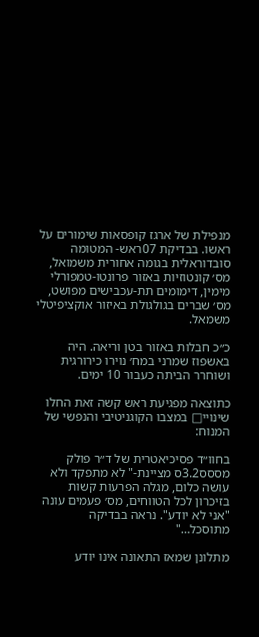מנפילת של ארגז קופסאות שימורים על ראשו. בבדיקת 07ראש- המטומה סובדוראלית בגומה אחורית משמואל, מס׳ קונטוזיות באזור פרונטו-טמפורלי מימין, דימומים תת-עכבישים מפושט, מס׳ שברים בגולגולת באיזור אוקציפיטלי משמאל.

כ״כ חבלות באזור בטן וריאה. היה באשפוז שמרני במח׳ נוירו כירורגית ושוחרר הביתה כעבור 10 ימים.

כתוצאה מפגיעת ראש קשה זאת החלו שינויי□ במצבו הקוגניטיבי והנפשי של המנוח:

בחוו״ד פסיכיאטרית של ד״ר פולק מססס3.2ס מציינת-" לא מתפקד ולא עושה כלום, מגלה הפרעות קשות בזיכרון לכל הטווחים, מס׳ פעמים עונה "אני לא יודע". נראה בבדיקה מתוסכל…"

מתלונן שמאז התאונה אינו יודע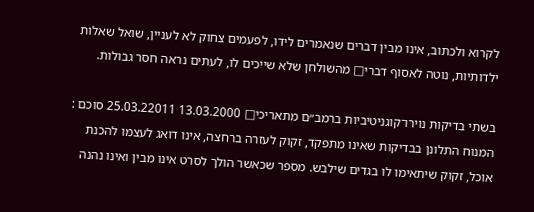לקרוא ולכתוב, אינו מבין דברים שנאמרים לידו, לפעמים צחוק לא לעניין, שואל שאלות ילדותיות, נוטה לאסוף דברי□ מהשולחן שלא שייכים לו, לעתים נראה חסר גבולות.

בשתי בדיקות נוירו־קוגניטיביות ברמב״ם מתאריכי□ 13.03.2000 25.03.22011 סוכם : המנוח התלונן בבדיקות שאינו מתפקד, זקוק לעזרה ברחצה, אינו דואג לעצמו להכנת אוכל, זקוק שיתאימו לו בגדים שילבש. מספר שכאשר הולך לסרט אינו מבין ואינו נהנה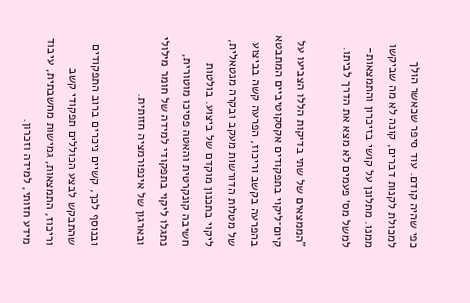כפי שהיה קודם. עוד סיפר שכאשר הולך למכולת לקנות דברים, קונה לא מה שביקשו ממנו. מתלונן על קושי בזיכרון והתמצאות-למשל מס׳ פעמים לא מצא את הדרך לביתו.

"הממצאים של שתי בדיקות הללו הצביעו על קיום־ליקוי בתפקודים אקסקוטיביים המתבטא בהפרעה בקשב וריכוז, הפרעה קשה בביצוע של מטלות הדורשות מעקב ובקרה מנטאלית, ליקוי בתכנון מוקדם של ביצוע. בולטות חשיבה קונקרטית והאטה פסיכו מוטורית, נתגלו ליקוי בתפקודי למידה של חומר מילולי ובארגון של אינפורמציה חזותית.

ובנוסף לכך, קשיים ניכרים ברוב התפקודים שהתבקש לבצע הכוללים תפקודי קשב וריכוז, התמצאות, גמישות מחשבתית, עיבוד מידע חזותי, למידה וזכרון.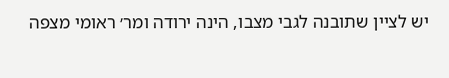יש לציין שתובנה לגבי מצבו, הינה ירודה ומר׳ ראומי מצפה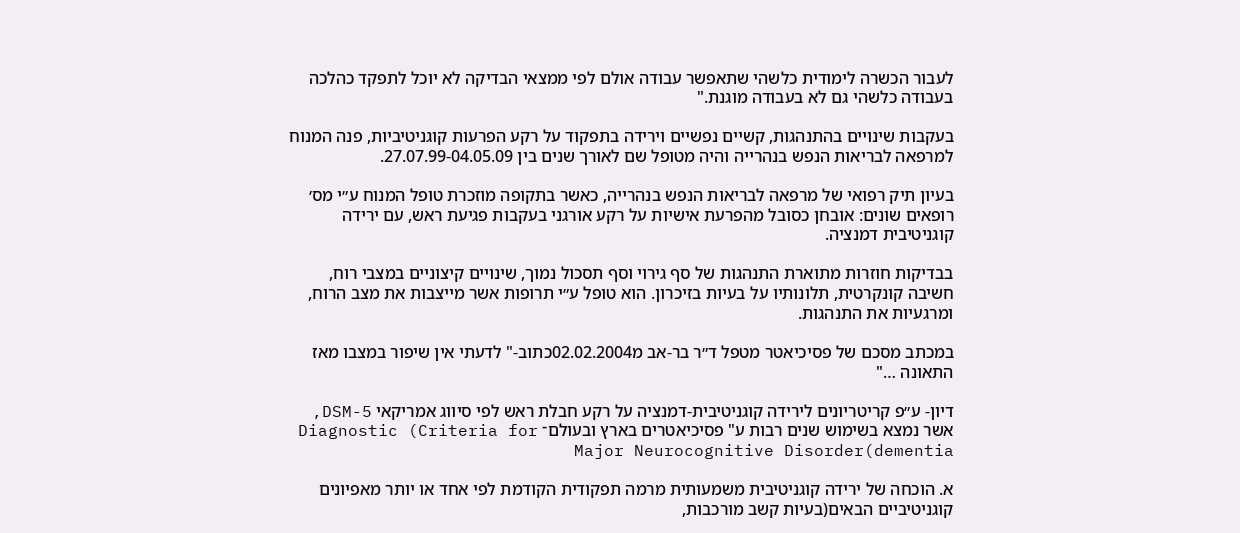לעבור הכשרה לימודית כלשהי שתאפשר עבודה אולם לפי ממצאי הבדיקה לא יוכל לתפקד כהלכה בעבודה כלשהי גם לא בעבודה מוגנת."

בעקבות שינויים בהתנהגות, קשיים נפשיים וירידה בתפקוד על רקע הפרעות קוגניטיביות, פנה המנוח למרפאה לבריאות הנפש בנהרייה והיה מטופל שם לאורך שנים בין 27.07.99-04.05.09.

בעיון תיק רפואי של מרפאה לבריאות הנפש בנהרייה, כאשר בתקופה מוזכרת טופל המנוח ע״י מס׳ רופאים שונים: אובחן כסובל מהפרעת אישיות על רקע אורגני בעקבות פגיעת ראש, עם ירידה קוגניטיבית דמנציה.

בבדיקות חוזרות מתוארת התנהגות של סף גירוי וסף תסכול נמוך, שינויים קיצוניים במצבי רוח, חשיבה קונקרטית, תלונותיו על בעיות בזיכרון. הוא טופל ע״י תרופות אשר מייצבות את מצב הרוח, ומרגעיות את התנהגות.

במכתב מסכם של פסיכיאטר מטפל ד״ר בר-אב מ02.02.2004כתוב-" לדעתי אין שיפור במצבו מאז התאונה …"

דיון- ע״פ קריטריונים לירידה קוגניטיבית-דמנציה על רקע חבלת ראש לפי סיווג אמריקאי 5-DSM, אשר נמצא בשימוש שנים רבות ע" פסיכיאטרים בארץ ובעולם־ Diagnostic (Criteria for Major Neurocognitive Disorder(dementia

א. הוכחה של ירידה קוגניטיבית משמעותית מרמה תפקודית הקודמת לפי אחד או יותר מאפיונים קוגניטיביים הבאים(בעיות קשב מורכבות,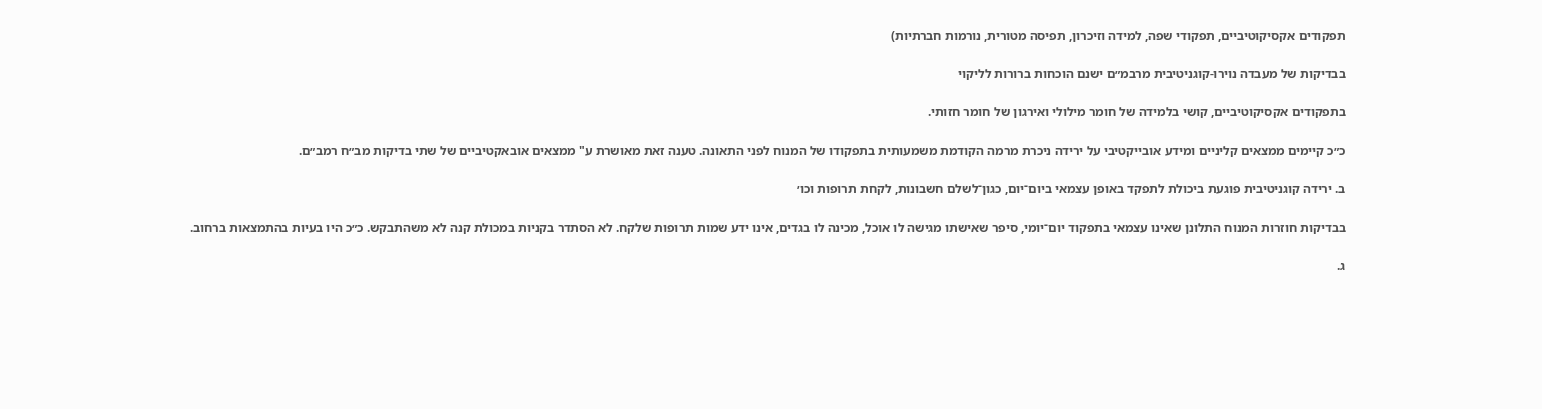תפקודים אקסיקוטיביים, תפקודי שפה, למידה וזיכרון, תפיסה מטורית, נורמות חברתיות)

בבדיקות של מעבדה נוירו-קוגניטיבית מרבמ״ם ישנם הוכחות ברורות לליקוי

בתפקודים אקסיקוטיביים, קושי בלמידה של חומר מילולי ואירגון של חומר חזותי.

כ״כ קיימים ממצאים קליניים ומידע אובייקטיבי על ירידה ניכרת מרמה הקודמת משמעותית בתפקודו של המנוח לפני התאונה. טענה זאת מאושרת ע" ממצאים אובאקטיביים של שתי בדיקות מב״ח רמב״ם.

ב. ירידה קוגניטיבית פוגעת ביכולת לתפקד באופן עצמאי ביום־יום, כגון־לשלם חשבונות, לקחת תרופות וכו׳

בבדיקות חוזרות המנוח התלונן שאינו עצמאי בתפקוד יום־יומי, סיפר שאישתו מגישה לו אוכל, מכינה לו בגדים, אינו ידע שמות תרופות שלקח. לא הסתדר בקניות במכולת קנה לא משהתבקש. כ״כ היו בעיות בהתמצאות ברחוב.

ג.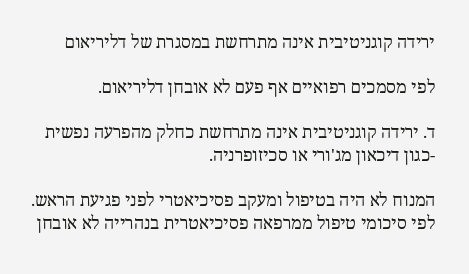ירידה קוגניטיבית אינה מתרחשת במסגרת של דליריאום

לפי מסמכים רפואיים אף פעם לא אובחן דליריאום.

ד. ירידה קוגניטיבית אינה מתרחשת כחלק מהפרעה נפשית -כגון דיכאון מג'ורי או סכיזופרניה.

המנוח לא היה בטיפול ומעקב פסיכיאטרי לפני פגיעת הראש. לפי סיכומי טיפול ממרפאה פסיכיאטרית בנהרייה לא אובחן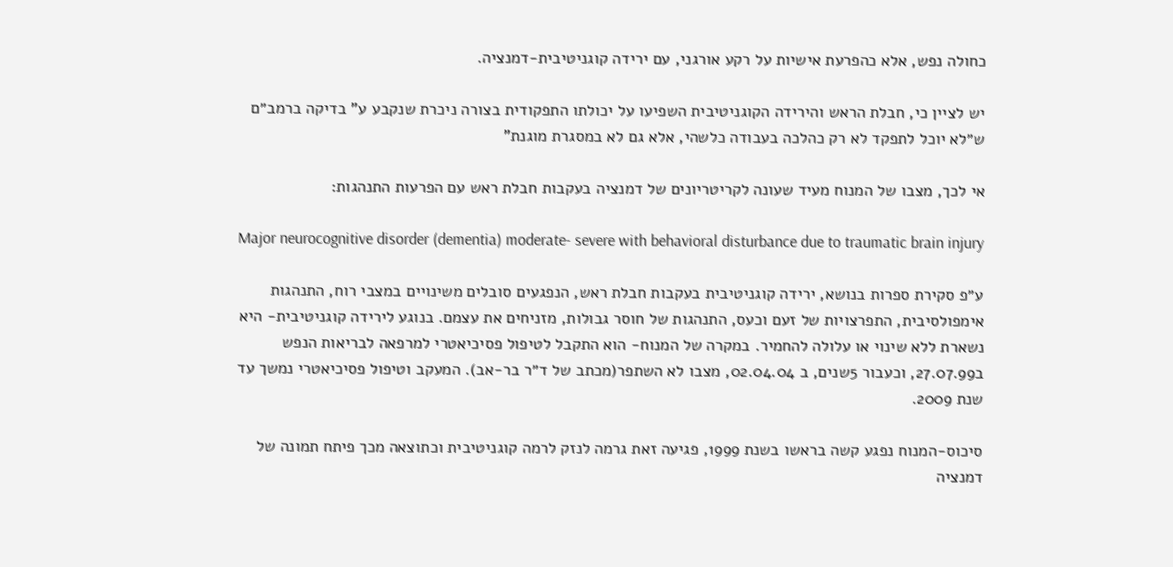כחולה נפש, אלא כהפרעת אישיות על רקע אורגני, עם ירידה קוגניטיבית-דמנציה.

יש לציין כי, חבלת הראש והירידה הקוגניטיבית השפיעו על יכולתו התפקודית בצורה ניכרת שנקבע ע" בדיקה ברמב״ם ש״לא יוכל לתפקד לא רק כהלכה בעבודה כלשהי, אלא גם לא במסגרת מוגנת"

אי לכך, מצבו של המנוח מעיד שעונה לקריטריונים של דמנציה בעקבות חבלת ראש עם הפרעות התנהגות:

Major neurocognitive disorder (dementia) moderate- severe with behavioral disturbance due to traumatic brain injury

ע״פ סקירת ספרות בנושא, ירידה קוגניטיבית בעקבות חבלת ראש, הנפגעים סובלים משינויים במצבי רוח, התנהגות אימפולסיבית, התפרצויות של זעם וכעס, התנהגות של חוסר גבולות, מזניחים את עצמם. בנוגע לירידה קוגניטיבית- היא נשארת ללא שינוי או עלולה להחמיר. במקרה של המנוח- הוא התקבל לטיפול פסיכיאטרי למרפאה לבריאות הנפש ב27.07.99, וכעבור 5שנים, ב 02.04.04, מצבו לא השתפר(מכתב של ד״ר בר-אב). המעקב וטיפול פסיכיאטרי נמשך עד שנת 2009.

סיכוס-המנוח נפגע קשה בראשו בשנת 1999, פגיעה זאת גרמה לנזק לרמה קוגניטיבית וכתוצאה מכך פיתח תמונה של דמנציה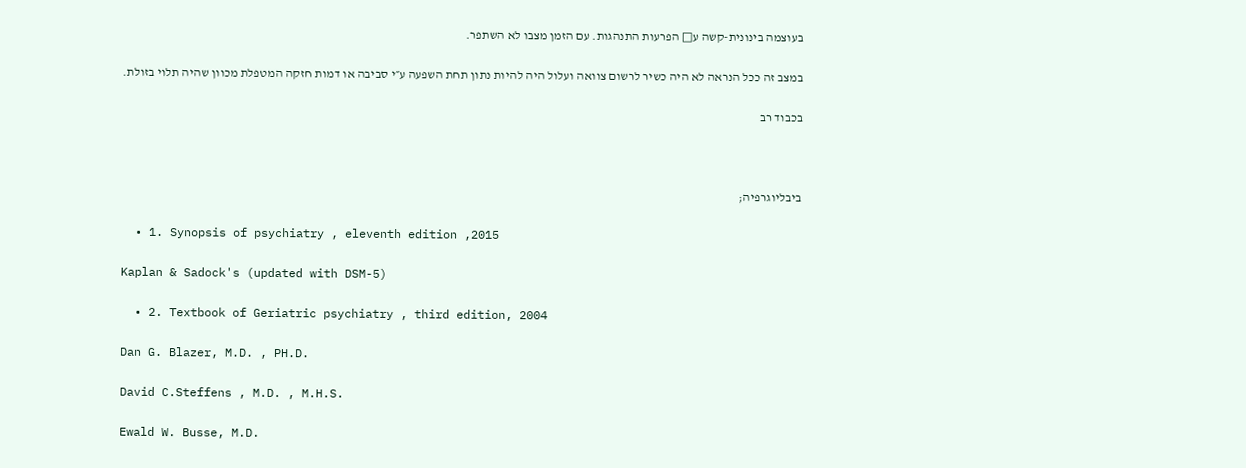בעוצמה בינונית-קשה ע□ הפרעות התנהגות. עם הזמן מצבו לא השתפר.

במצב זה ככל הנראה לא היה כשיר לרשום צוואה ועלול היה להיות נתון תחת השפעה ע״י סביבה או דמות חזקה המטפלת מכוון שהיה תלוי בזולת.

בכבוד רב



ביבליוגרפיה;

  • 1. Synopsis of psychiatry , eleventh edition ,2015

Kaplan & Sadock's (updated with DSM-5)

  • 2. Textbook of Geriatric psychiatry , third edition, 2004

Dan G. Blazer, M.D. , PH.D.

David C.Steffens , M.D. , M.H.S.

Ewald W. Busse, M.D.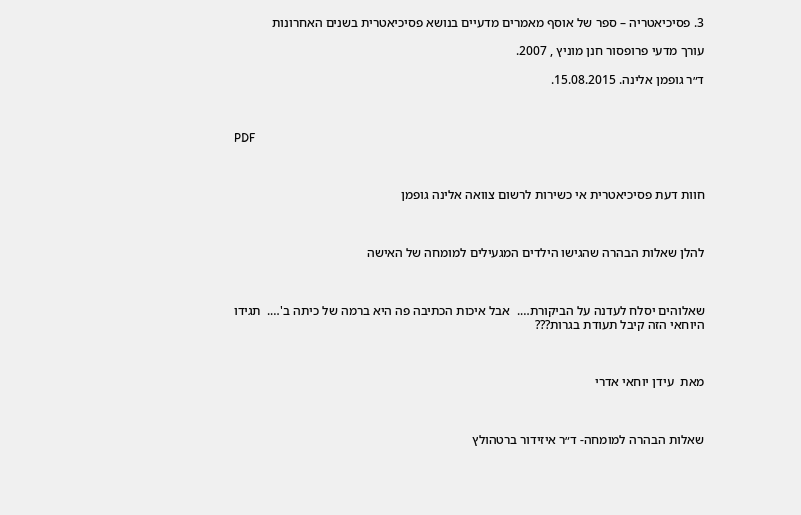3. פסיכיאטריה – ספר של אוסף מאמרים מדעיים בנושא פסיכיאטרית בשנים האחרונות

עורך מדעי פרופסור חנן מוניץ , 2007.

ד״ר גופמן אלינה. 15.08.2015.



PDF



חוות דעת פסיכיאטרית אי כשירות לרשום צוואה אלינה גופמן



להלן שאלות הבהרה שהגישו הילדים המגעילים למומחה של האישה



שאלוהים יסלח לעדנה על הביקורת….  אבל איכות הכתיבה פה היא ברמה של כיתה ב'….  תגידו היוחאי הזה קיבל תעודת בגרות???



מאת  עידן יוחאי אדרי



שאלות הבהרה למומחה- ד״ר איזידור ברטהולץ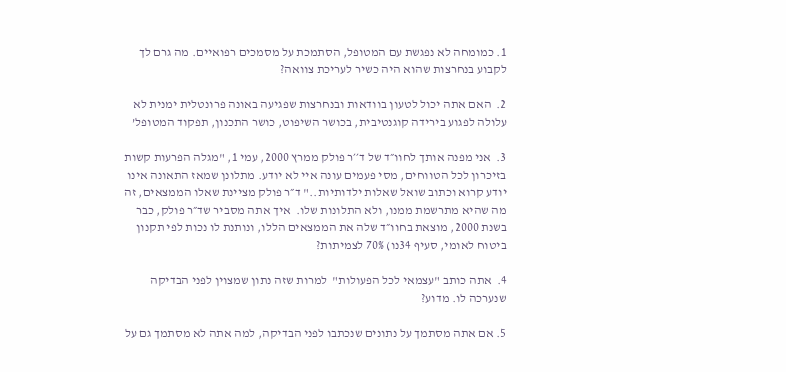1. כמומחה לא נפגשת עם המטופל, הסתמכת על מסמכים רפואיים. מה גרם לך לקבוע בנחרצות שהוא היה כשיר לעריכת צוואה?

2.  האם אתה יכול לטעון בוודאות ובנחרצות שפגיעה באונה פרונטלית ימנית לא עלולה לפגוע בירידה קוגנטיבית, בכושר השיפוט, כושר התכנון, תפקוד המטופל’

3.  אני מפנה אותך לחוו״ד של ד׳׳ר פולק ממרץ 2000, עמי 1, "מגלה הפרעות קשות בזיכרון לכל הטווחים, מסי פעמים עונה איי לא יודע. מתלונן שמאז התאונה אינו יודע קרוא וכתוב שואל שאלות ילדותיות.." ד״ר פולק מציינת שאלו הממצאים, זה מה שהיא מתרשמת ממנו, ולא התלונות שלו.  איך אתה מסביר שד״ר פולק, כבר בשנת 2000, מוצאת בחוו״ד שלה את הממצאים הללו, ונותנת לו נכות לפי תקנון ביטוח לאומי, סעיף 34נו) 70% לצמיתות?

4.  אתה כותב "עצמאי לכל הפעולות"  למרות שזה נתון שמצוין לפני הבדיקה שנערכה לו. מדוע?

5. אם אתה מסתמך על נתונים שנכתבו לפני הבדיקה, למה אתה לא מסתמך גם על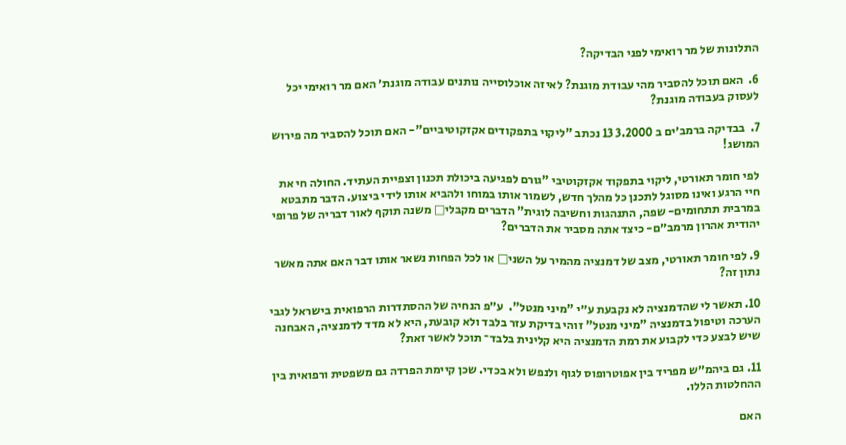התלונות של מר רואימי לפני הבדיקה?

6.  האם תוכל להסביר מהי עבודת מוגנת? לאיזה אוכלוסייה נותנים עבודה מוגנת׳ האם מר רואימי יכל לעסוק בעבודה מוגנת?

7.  בבדיקה ברמב׳ים ב 3.2000 13 נכתב "ליקוי בתפקודים אקזקוטיביים"- האם תוכל להסביר מה פירוש המושג!

לפי חומר תאורטי, ליקוי בתפקוד אקזקוטיבי "גורם לפגיעה ביכולת תכנון וצפיית העתיד. החולה חי את חיי הרגע ואינו מסוגל לתכנן כל מהלך חדש, לשמור אותו במוחו ולהביא אותו לידי ביצוע. הדבר מתבטא במרבית תתחומים- שפה, התנהגות וחשיבה לוגית" הדברים מקבלי□ משנה תוקף לאור דבריה של פרופי יהודית אהרון מרמב״ם- כיצד אתה מסביר את הדברים?

9. לפי חומר תאורטי, מצב של דמנציה מהמיר על השני□ או לכל הפחות נשאר אותו דבר האם אתה מאשר נתון זה?

10. תאשר לי שהדמנציה לא נקבעת ע״י "מיני מנטל".  ע״פ הנחיה של ההסתדרות הרפואית בישראל לגבי הערכה וטיפול בדמנציה "מיני מנטל" זוהי בדיקת עזר בלבד ולא קובעת, היא לא מדד לדמנציה, האבחנה שיש לבצע כדי לקבוע את רמת הדמנציה היא קלינית בלבד־ תוכל לאשר זאת?

11. גם ביהמ״ש מפריד בין אפוטרופוס לגוף ולנפש ולא בכדי. שכן קיימת הפרדה גם משפטית ורפואית בין ההחלטות הללו.

האם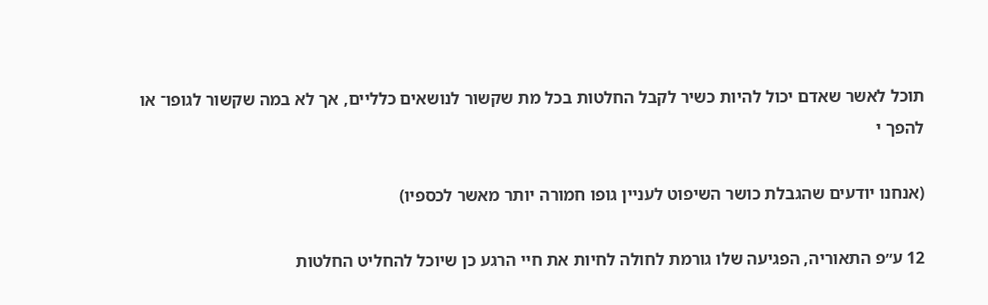תוכל לאשר שאדם יכול להיות כשיר לקבל החלטות בכל מת שקשור לנושאים כלליים, אך לא במה שקשור לגופו־ או להפך י

(אנחנו יודעים שהגבלת כושר השיפוט לעניין גופו חמורה יותר מאשר לכספיו)

12 ע״פ התאוריה, הפגיעה שלו גורמת לחולה לחיות את חיי הרגע כן שיוכל להחליט החלטות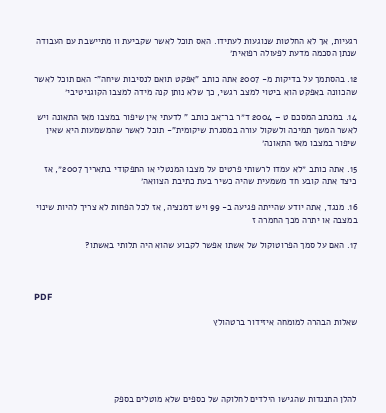רגעיות, אך לא החלטות שנוגעות לעתידו. האס תוכל לאשר שקביעת וו מתיישבת עם העבודה שנתן הסכמה מדעת לפעולה רפואית׳

12. בהסתמך על בדיקות מ- 2007 אתה כותב "אפקט תואם לנסיבות שיחה"־ האם תוכל לאשר שהכוונה באפקט הוא ביטוי למצב רגשי, כך שלא נותן קנה מידה למצבו הקוגניטיבי׳

14. במכתב המסכם ט – 2004 ד״ר בר־אב כותב " לדעתי אין שיפור במצבו מאז התאונה ויש לאשר המשך תמיכה ולשקול עורה במסגרת שיקומית"- תוכל לאשר שהמשמעות היא שאין שיפור במצבו מאז התאונה׳

15. אתה כותב ״לא עמדו לרשותי פרטים על מצבו המנטלי או התפקודי בתאריך 2007״, אז כיצד אתה קובע חד משמעית שהיה כשיר בעת כתיבת הצוואה׳

16. מנגד, אתה יודע שהייתה פגיעה ב- 99 ויש דמנציה, אז לכל הפחות לא צריך להיות שינוי במצבה או יתרה מכך החמרה ז

17. האם על סמך הפרוטוקול של אשתו אפשר לקבוע שהוא היה תלותי באשתו?



PDF

שאלות הבהרה למומחה איזידור ברטהולץ





להלן התנגדות שהגישו הילדים לחלוקה של כספים שלא מוטלים בספק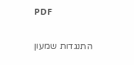PDF

התנגדות שמעון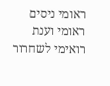ראומי ניסים ראומי וענת רואימי לשחרור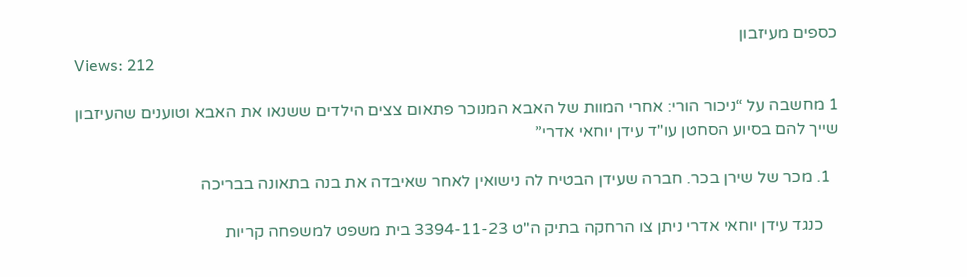כספים מעיזבון
Views: 212

1 מחשבה על “ניכור הורי: אחרי המוות של האבא המנוכר פתאום צצים הילדים ששנאו את האבא וטוענים שהעיזבון שייך להם בסיוע הסחטן עו"ד עידן יוחאי אדרי”

  1. מכר של שירן בכר. חברה שעידן הבטיח לה נישואין לאחר שאיבדה את בנה בתאונה בבריכה

    כנגד עידן יוחאי אדרי ניתן צו הרחקה בתיק ה"ט 3394-11-23 בית משפט למשפחה קריות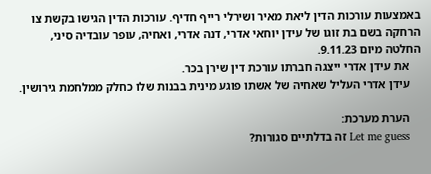באמצעות עורכות הדין ליאת מאיר ושירלי רייף חדיף. עורכות הדין הגישו בקשת צו הרחקה בשם בת זוגו של עידן יוחאי אדרי, דנה אדרי, ואחיה, עופר עובדיה סיני, החלטה מיום 9.11.23.
    את עידן אדרי ייצגה חברתו עורכת דין שירן בכר.
    עידן אדרי העליל שאחיה של אשתו פוגע מינית בבנות שלו כחלק ממלחמת גירושין.

    הערת מערכת:
    Let me guess זה בדלתיים סגורות?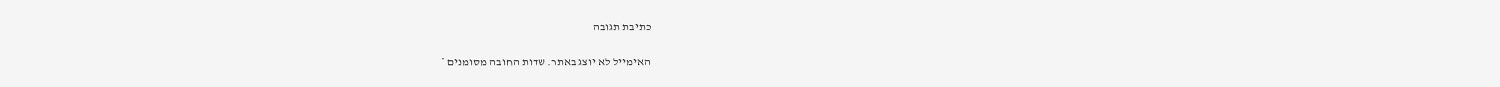כתיבת תגובה

האימייל לא יוצג באתר. שדות החובה מסומנים *